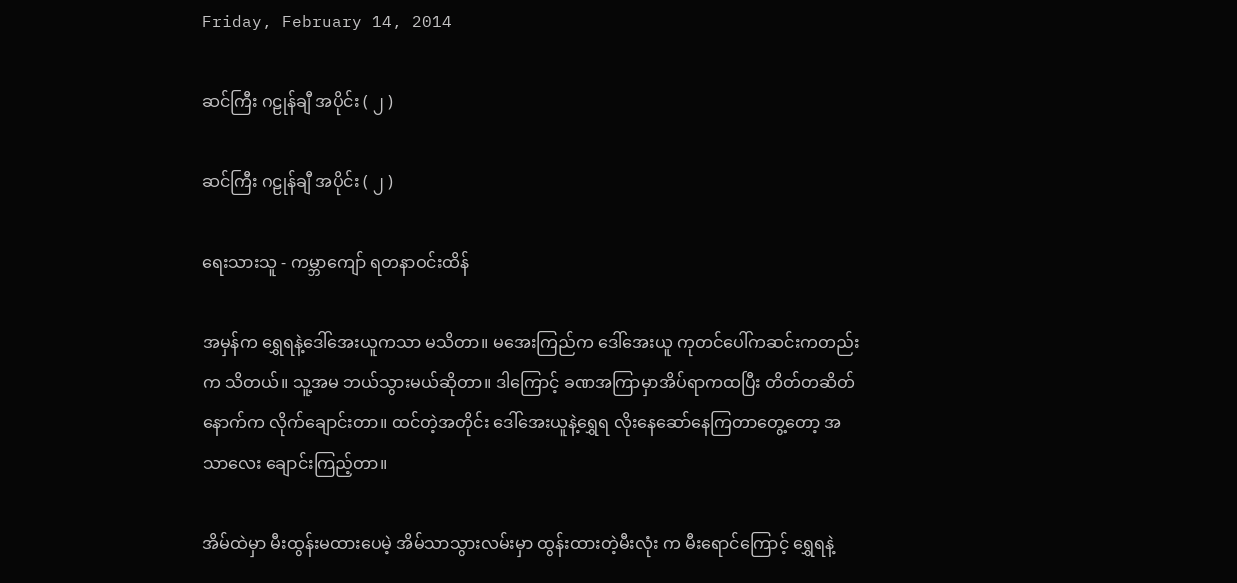Friday, February 14, 2014

ဆင်ကြီး ဂဠုန်ချီ အပိုင်း ( ၂ )

ဆင်ကြီး ဂဠုန်ချီ အပိုင်း ( ၂ )

ရေးသားသူ - ကမ္ဘာကျော် ရတနာဝင်းထိန်

အမှန်က ရွှေရနဲ့ဒေါ်အေးယူကသာ မသိတာ။ မအေးကြည်က ဒေါ်အေးယူ ကုတင်ပေါ်ကဆင်းကတည်းက သိတယ်။ သူ့အမ ဘယ်သွားမယ်ဆိုတာ။ ဒါကြောင့် ခဏအကြာမှာအိပ်ရာကထပြီး တိတ်တဆိတ် နောက်က လိုက်ချောင်းတာ။ ထင်တဲ့အတိုင်း ဒေါ်အေးယူနဲ့ရွှေရ လိုးနေဆော်နေကြတာတွေ့တော့ အသာလေး ချောင်းကြည့်တာ။

အိမ်ထဲမှာ မီးထွန်းမထားပေမဲ့ အိမ်သာသွားလမ်းမှာ ထွန်းထားတဲ့မီးလုံး က မီးရောင်ကြောင့် ရွှေရနဲ့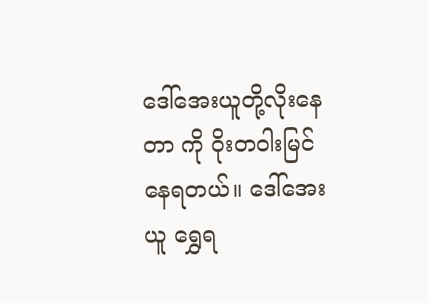ဒေါ်အေးယူတို့လိုးနေတာ ကို ဝိုးတဝါးမြင်နေရတယ်။ ဒေါ်အေးယူ ရွှေရ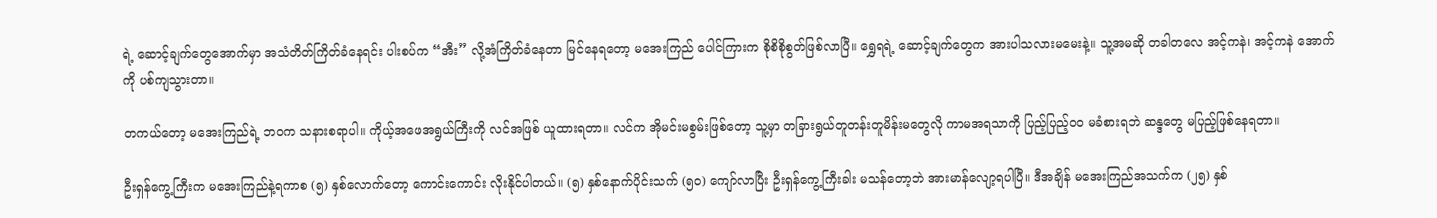ရဲ့ ဆောင့်ချက်တွေအောက်မှာ အသံတိတ်ကြိတ်ခံနေရင်း ပါးစပ်က “အီး” လို့အံကြိတ်ခံနေတာ မြင်နေရတော့ မအေးကြည် ပေါင်ကြားက စိုစိစိုစွတ်ဖြစ်လာပြီ။ ရွှေရရဲ့ ဆောင့်ချက်တွေက အားပါသလားမမေးနဲ့။ သူ့အမဆို တခါတလေ အင့်ကနဲ၊ အင့်ကနဲ အောက်ကို ပစ်ကျသွားတာ။

တကယ်တော့ မအေးကြည်ရဲ့ ဘဝက သနားစရာပါ။ ကိုယ့်အဖေအရွယ်ကြီးကို လင်အဖြစ် ယူထားရတာ။ လင်က အိုမင်းမစွမ်းဖြစ်တော့ သူ့မှာ တခြားရွယ်တူတန်းတူမိန်းမတွေလို ကာမအရသာကို ပြည့်ပြည့်ဝ၀ မခံစားရဘဲ ဆန္ဒတွေ မပြည့်ဖြစ်နေရတာ။

ဦးရှန်ကွေ့ကြီးက မအေးကြည်နဲ့ရကာစ (၅) နှစ်လောက်တော့ ကောင်းကောင်း လိုးနိုင်ပါတယ်။ (၅) နှစ်နောက်ပိုင်းသက် (၅၀) ကျော်လာပြီး ဦးရှန်ကွေ့ကြီးခါး မသန်တော့ဘဲ အားမာန်လျော့ရပါပြီ။ ဒီအချိန် မအေးကြည်အသက်က (၂၅) နှစ်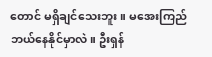တောင် မရှိချင်သေးဘူး။ မအေးကြည် ဘယ်နေနိုင်မှာလဲ။ ဦးရှန်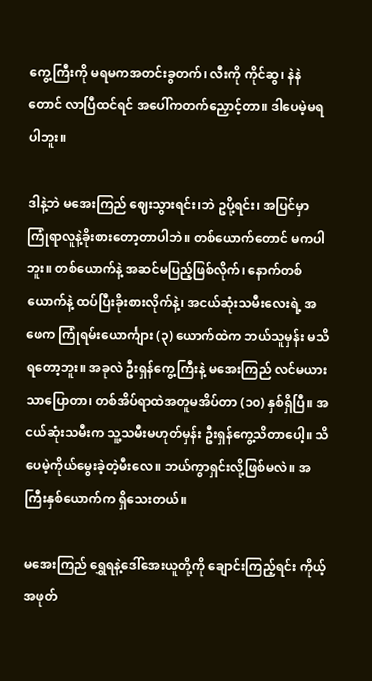ကွေ့ကြီးကို မရမကအတင်းခွတက်၊ လီးကို ကိုင်ဆွ၊ နဲနဲတောင် လာပြီထင်ရင် အပေါ်ကတက်ညှောင့်တာ။ ဒါပေမဲ့မရပါဘူး။

ဒါနဲ့ဘဲ မအေးကြည် ဈေးသွားရင်း၊ဘဲ ဥပို့ရင်း၊ အပြင်မှာ ကြုံရာလူနဲ့ခိုးစားတော့တာပါဘဲ။ တစ်ယောက်တောင် မကပါဘူး။ တစ်ယောက်နဲ့ အဆင်မပြည့်ဖြစ်လိုက်၊ နောက်တစ်ယောက်နဲ့ ထပ်ပြီးခိုးစားလိုက်နဲ့၊ အငယ်ဆုံးသမီးလေးရဲ့ အဖေက ကြုံရမ်းယောင်္ကျား (၃) ယောက်ထဲက ဘယ်သူမှန်း မသိရတော့ဘူး။ အခုလဲ ဦးရှန်ကွေ့ကြီးနဲ့ မအေးကြည် လင်မယားသာပြောတာ၊ တစ်အိပ်ရာထဲအတူမအိပ်တာ (၁၀) နှစ်ရှိပြီ။ အငယ်ဆုံးသမီးက သူ့သမီးမဟုတ်မှန်း ဦးရှန်ကွေ့သိတာပေါ့။ သိပေမဲ့ကိုယ်မွေးခဲ့တဲ့မီးလေ။ ဘယ်ကွာရှင်းလို့ဖြစ်မလဲ။ အကြီးနှစ်ယောက်က ရှိသေးတယ်။

မအေးကြည် ရွှေရနဲ့ဒေါ်အေးယူတို့ကို ချောင်းကြည့်ရင်း ကိုယ့်အဖုတ်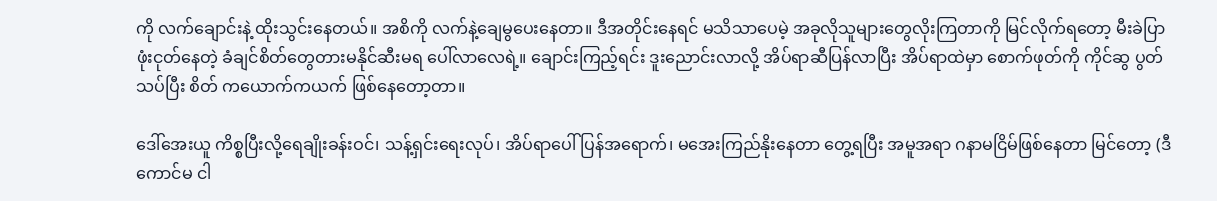ကို လက်ချောင်းနဲ့ ထိုးသွင်းနေတယ်။ အစိကို လက်နဲ့ချေမွပေးနေတာ။ ဒီအတိုင်းနေရင် မသိသာပေမဲ့ အခုလိုသူများတွေလိုးကြတာကို မြင်လိုက်ရတော့ မီးခဲပြာဖုံးငုတ်နေတဲ့ ခံချင်စိတ်တွေတားမနိုင်ဆီးမရ ပေါ်လာလေရဲ့။ ချောင်းကြည့်ရင်း ဒူးညောင်းလာလို့ အိပ်ရာဆီပြန်လာပြီး အိပ်ရာထဲမှာ စောက်ဖုတ်ကို ကိုင်ဆွ ပွတ်သပ်ပြီး စိတ် ကယောက်ကယက် ဖြစ်နေတော့တာ။

ဒေါ်အေးယူ ကိစ္စပြီးလို့ရေချိုးခန်းဝင်၊ သန့်ရှင်းရေးလုပ်၊ အိပ်ရာပေါ်ပြန်အရောက်၊ မအေးကြည်နိုးနေတာ တွေ့ရပြီး အမူအရာ ဂနာမငြိမ်ဖြစ်နေတာ မြင်တော့ (ဒီကောင်မ ငါ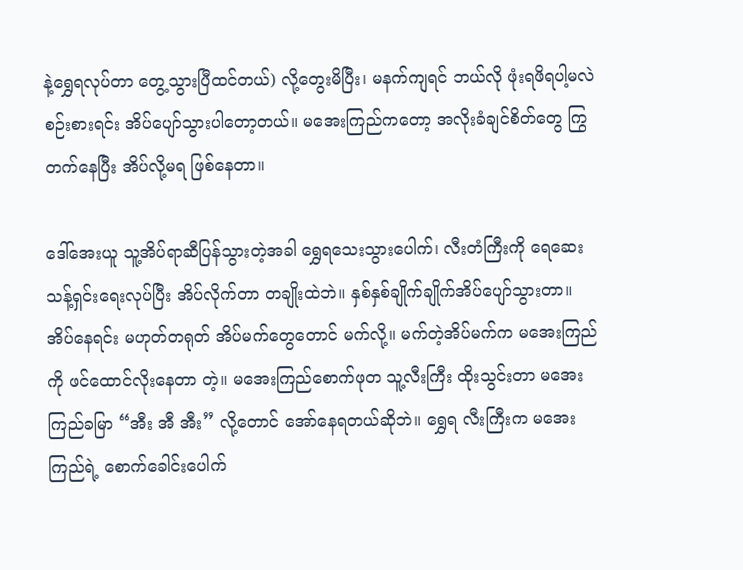နဲ့ရွှေရလုပ်တာ တွေ့သွားပြီထင်တယ်) လို့တွေးမိပြီး၊ မနက်ကျရင် ဘယ်လို ဖုံးရဖိရပါ့မလဲ စဉ်းစားရင်း အိပ်ပျော်သွားပါတော့တယ်။ မအေးကြည်ကတော့ အလိုးခံချင်စိတ်တွေ ကြွတက်နေပြီး အိပ်လို့မရ ဖြစ်နေတာ။

ဒေါ်အေးယူ သူ့အိပ်ရာဆီပြန်သွားတဲ့အခါ ရွှေရသေးသွားပေါက်၊ လီးတံကြီးကို ရေဆေးသန့်ရှင်းရေးလုပ်ပြီး အိပ်လိုက်တာ တချိုးထဲဘဲ။ နှစ်နှစ်ချိုက်ချိုက်အိပ်ပျော်သွားတာ။ အိပ်နေရင်း မဟုတ်တရုတ် အိပ်မက်တွေတောင် မက်လို့။ မက်တဲ့အိပ်မက်က မအေးကြည်ကို ဖင်ထောင်လိုးနေတာ တဲ့။ မအေးကြည်စောက်ဖုတ သူ့လီးကြီး ထိုးသွင်းတာ မအေးကြည်ခမြာ “အီး အီ အီး” လို့တောင် အော်နေရတယ်ဆိုဘဲ။ ရွှေရ လီးကြီးက မအေးကြည်ရဲ့ စောက်ခေါင်းပေါက်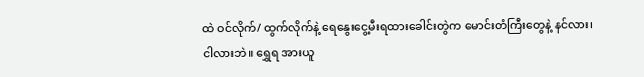ထဲ ဝင်လိုက်/ ထွက်လိုက်နဲ့ ရေနွေးငွေ့မီးရထားခေါင်းတွဲက မောင်းတံကြီးတွေနဲ့ နင်လား၊ ငါလားဘဲ။ ရွှေရ အားယူ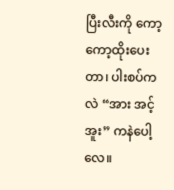ပြီးလီးကို ကော့ ကော့ထိုးပေးတာ၊ ပါးစပ်ကလဲ “အား အင့် အူး” ကနဲပေါ့လေ။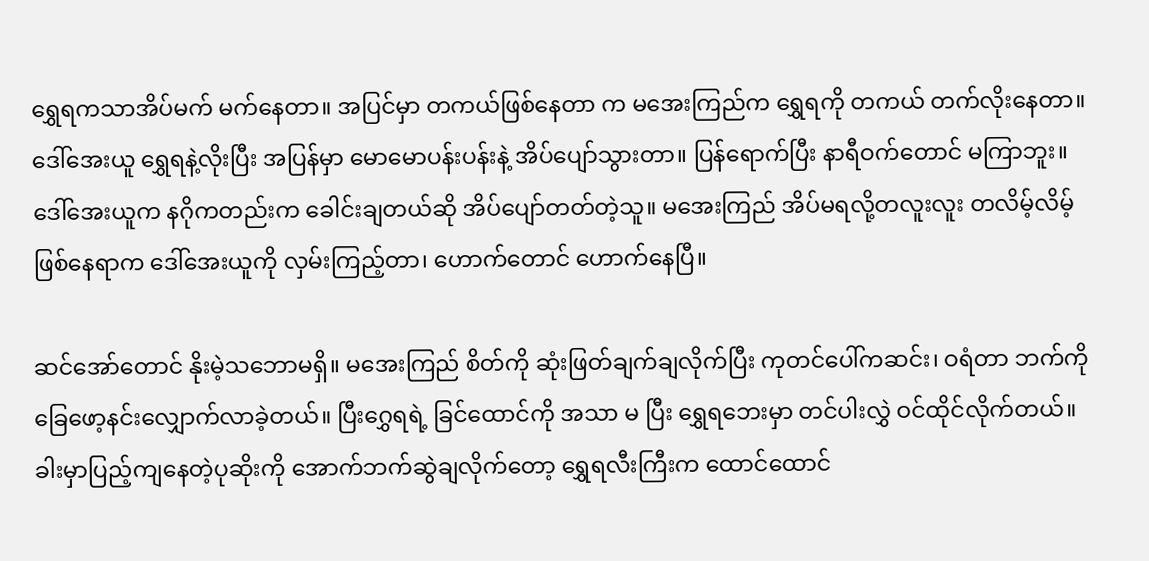ရွှေရကသာအိပ်မက် မက်နေတာ။ အပြင်မှာ တကယ်ဖြစ်နေတာ က မအေးကြည်က ရွှေရကို တကယ် တက်လိုးနေတာ။ ဒေါ်အေးယူ ရွှေရနဲ့လိုးပြီး အပြန်မှာ မောမောပန်းပန်းနဲ့ အိပ်ပျော်သွားတာ။ ပြန်ရောက်ပြီး နာရီဝက်တောင် မကြာဘူး။ ဒေါ်အေးယူက နဂိုကတည်းက ခေါင်းချတယ်ဆို အိပ်ပျော်တတ်တဲ့သူ။ မအေးကြည် အိပ်မရလို့တလူးလူး တလိမ့်လိမ့်ဖြစ်နေရာက ဒေါ်အေးယူကို လှမ်းကြည့်တာ၊ ဟောက်တောင် ဟောက်နေပြီ။

ဆင်အော်တောင် နိုးမဲ့သဘောမရှိ။ မအေးကြည် စိတ်ကို ဆုံးဖြတ်ချက်ချလိုက်ပြီး ကုတင်ပေါ်ကဆင်း၊ ဝရံတာ ဘက်ကို ခြေဖော့နင်းလျှောက်လာခဲ့တယ်။ ပြီးဂွှေရရဲ့ ခြင်ထောင်ကို အသာ မ ပြီး ရွှေရဘေးမှာ တင်ပါးလွှဲ ဝင်ထိုင်လိုက်တယ်။ ခါးမှာပြည့်ကျနေတဲ့ပုဆိုးကို အောက်ဘက်ဆွဲချလိုက်တော့ ရွှေရလီးကြီးက ထောင်ထောင်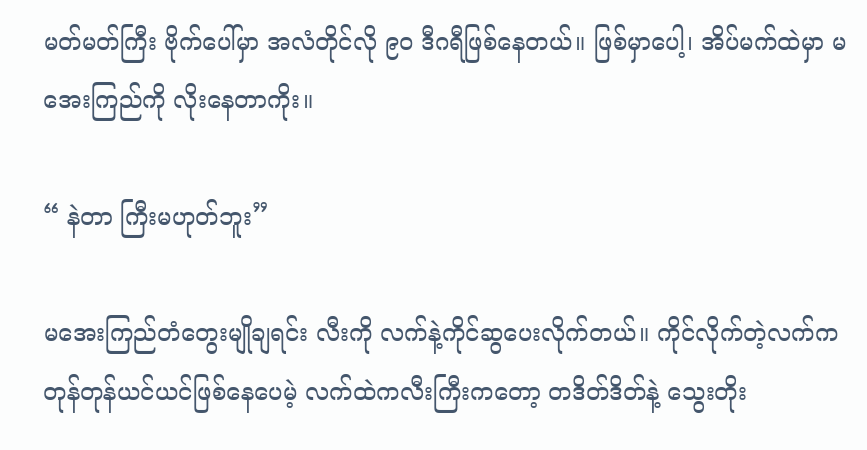မတ်မတ်ကြီး ဗိုက်ပေါ်မှာ အလံတိုင်လို ၉၀ ဒီဂရီဖြစ်နေတယ်။ ဖြစ်မှာပေါ့၊ အိပ်မက်ထဲမှာ မအေးကြည်ကို လိုးနေတာကိုး။

“ နဲတာ ကြီးမဟုတ်ဘူး”

မအေးကြည်တံတွေးမျိုချရင်း လီးကို လက်နဲ့ကိုင်ဆွပေးလိုက်တယ်။ ကိုင်လိုက်တဲ့လက်က တုန်တုန်ယင်ယင်ဖြစ်နေပေမဲ့ လက်ထဲကလီးကြီးကတော့ တဒိတ်ဒိတ်နဲ့ သွေးတိုး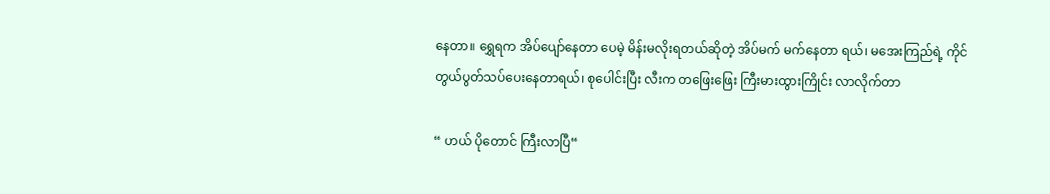နေတာ။ ရွှေရက အိပ်ပျော်နေတာ ပေမဲ့ မိန်းမလိုးရတယ်ဆိုတဲ့ အိပ်မက် မက်နေတာ ရယ်၊ မအေးကြည်ရဲ့ ကိုင်တွယ်ပွတ်သပ်ပေးနေတာရယ်၊ စုပေါင်းပြီး လီးက တဖြေးဖြေး ကြီးမားထွားကြိုင်း လာလိုက်တာ

“ ဟယ် ပိုတောင် ကြီးလာပြီ“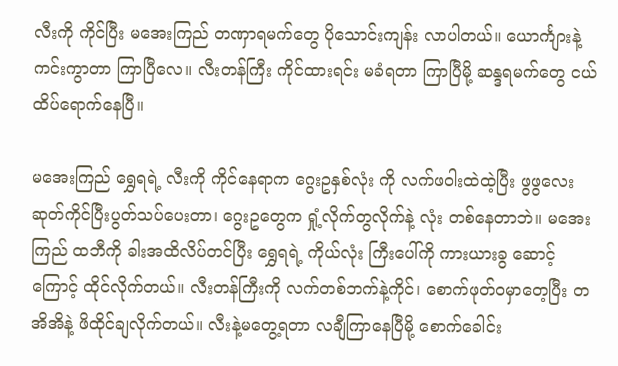လီးကို ကိုင်ပြီး မအေးကြည် တဏှာရမက်တွေ ပိုသောင်းကျန်း လာပါတယ်။ ယောင်္ကျားနဲ့ ကင်းကွာတာ ကြာပြီလေ။ လီးတန်ကြီး ကိုင်ထားရင်း မခံရတာ ကြာပြီမို့ ဆန္ဒရမက်တွေ ငယ်ထိပ်ရောက်နေပြီ။

မအေးကြည် ရွှေရရဲ့ လီးကို ကိုင်နေရာက ဂွေးဥနှစ်လုံး ကို လက်ဖဝါးထဲထဲ့ပြီး ဖွဖွလေးဆုတ်ကိုင်ပြီးပွတ်သပ်ပေးတာ၊ ဂွေးဥတွေက ရှုံ့လိုက်တွလိုက်နဲ့ လုံး တစ်နေတာဘဲ။ မအေးကြည် ထဘီကို ခါးအထိလိပ်တင်ပြီး ရွှေရရဲ့ ကိုယ်လုံး ကြီးပေါ်ကို ကားယားခွ ဆောင့်ကြောင့် ထိုင်လိုက်တယ်။ လီးတန်ကြီးကို လက်တစ်ဘက်နဲ့ကိုင်၊ စောက်ဖုတ်ဝမှာတေ့ပြီး တအိအိနဲ့ ဖိထိုင်ချလိုက်တယ်။ လီးနဲ့မတွေ့ရတာ လချီကြာနေပြီမို့ စောက်ခေါင်း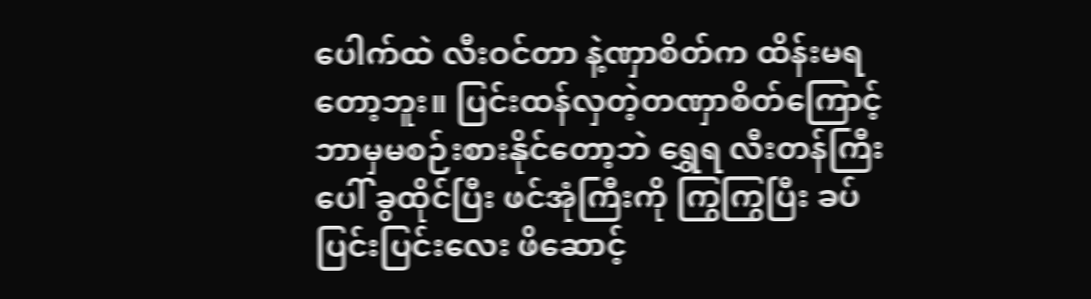ပေါက်ထဲ လီးဝင်တာ နဲ့ဏှာစိတ်က ထိန်းမရတော့ဘူး။ ပြင်းထန်လှတဲ့တဏှာစိတ်ကြောင့် ဘာမှမစဉ်းစားနိုင်တော့ဘဲ ရွှေရ လီးတန်ကြီးပေါ် ခွထိုင်ပြီး ဖင်အုံကြီးကို ကြွကြွပြီး ခပ်ပြင်းပြင်းလေး ဖိဆောင့်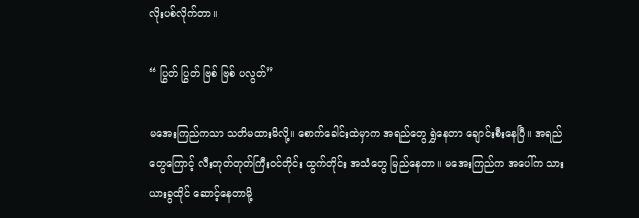လိုးပစ်လိုက်တာ။

“ ပြွတ် ပြွတ် ဗြစ် ဗြစ် ပလွတ်”

မအေးကြည်ကသာ သတိမထားမိလို့။ စောက်ခေါင်းထဲမှာက အရည်တွေ ရွှဲနေတာ ချောင်းစီးနေပြီ။ အရည်တွေကြောင့် လီးတုတ်တုတ်ကြီးဝင်တိုင်း ထွက်တိုင်း အသံတွေ မြည်နေတာ။ မအေးကြည်က အပေါ်က သား ယားခွထိုင် ဆောင့်နေတာမို့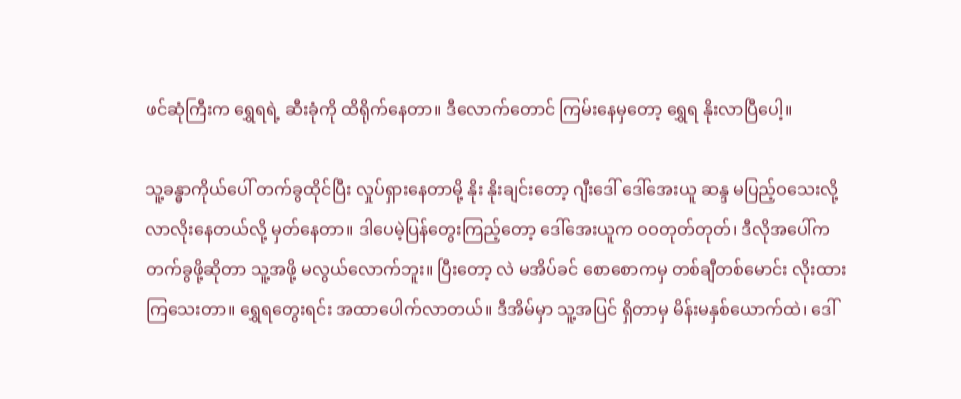ဖင်ဆုံကြီးက ရွှေရရဲ့ ဆီးခုံကို ထိရိုက်နေတာ။ ဒီလောက်တောင် ကြမ်းနေမှတော့ ရွှေရ နိုးလာပြီပေါ့။

သူ့ခန္ဓာကိုယ်ပေါ် တက်ခွထိုင်ပြီး လှုပ်ရှားနေတာမို့ နိုး နိုးချင်းတော့ ဂျီးဒေါ် ဒေါ်အေးယူ ဆန္ဒ မပြည့်ဝသေးလို့ လာလိုးနေတယ်လို့ မှတ်နေတာ။ ဒါပေမဲ့ပြန်တွေးကြည့်တော့ ဒေါ်အေးယူက ဝဝတုတ်တုတ်၊ ဒီလိုအပေါ်ကတက်ခွဖို့ဆိုတာ သူ့အဖို့ မလွယ်လောက်ဘူး။ ပြီးတော့ လဲ မအိပ်ခင် စောစောကမှ တစ်ချီတစ်မောင်း လိုးထားကြသေးတာ။ ရွှေရတွေးရင်း အထာပေါက်လာတယ်။ ဒီအိမ်မှာ သူ့အပြင် ရှိတာမှ မိန်းမနှစ်ယောက်ထဲ၊ ဒေါ်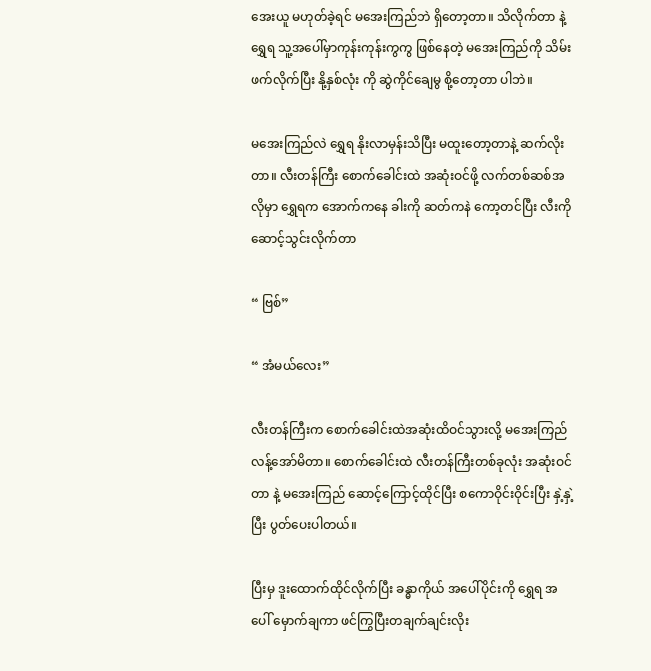အေးယူ မဟုတ်ခဲ့ရင် မအေးကြည်ဘဲ ရှိတော့တာ။ သိလိုက်တာ နဲ့ရွှေရ သူ့အပေါ်မှာကုန်းကုန်းကွကွ ဖြစ်နေတဲ့ မအေးကြည်ကို သိမ်းဖက်လိုက်ပြီး နို့နှစ်လုံး ကို ဆွဲကိုင်ချေမွ စို့တော့တာ ပါဘဲ။

မအေးကြည်လဲ ရွှေရ နိုးလာမှန်းသိပြီး မထူးတော့တာနဲ့ ဆက်လိုးတာ။ လီးတန်ကြီး စောက်ခေါင်းထဲ အဆုံးဝင်ဖို့ လက်တစ်ဆစ်အလိုမှာ ရွှေရက အောက်ကနေ ခါးကို ဆတ်ကနဲ ကော့တင်ပြီး လီးကို ဆောင့်သွင်းလိုက်တာ

“ ဗြစ်”

“ အံမယ်လေး”

လီးတန်ကြီးက စောက်ခေါင်းထဲအဆုံးထိဝင်သွားလို့ မအေးကြည် လန့်အော်မိတာ။ စောက်ခေါင်းထဲ လီးတန်ကြီးတစ်ခုလုံး အဆုံးဝင်တာ နဲ့ မအေးကြည် ဆောင့်ကြောင့်ထိုင်ပြီး စကောဝိုင်းဝိုင်းပြီး နှဲ့နှဲ့ပြီး ပွတ်ပေးပါတယ်။

ပြီးမှ ဒူးထောက်ထိုင်လိုက်ပြီး ခန္ဓာကိုယ် အပေါ်ပိုင်းကို ရွှေရ အပေါ် မှောက်ချကာ ဖင်ကြွပြီးတချက်ချင်းလိုး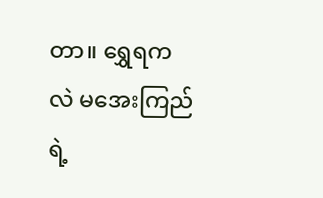တာ။ ရွှေရကလဲ မအေးကြည်ရဲ့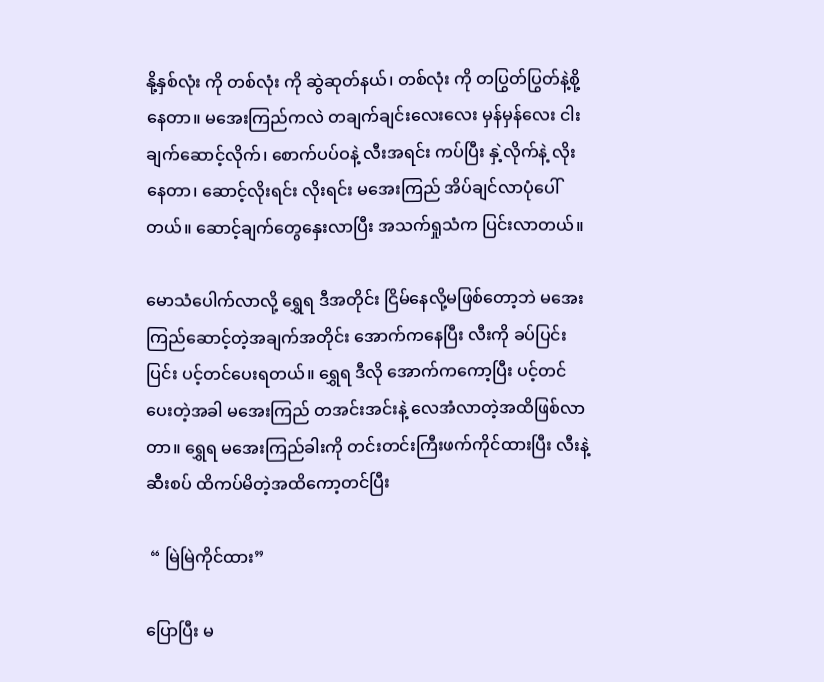နို့နှစ်လုံး ကို တစ်လုံး ကို ဆွဲဆုတ်နယ်၊ တစ်လုံး ကို တပြွတ်ပြွတ်နဲ့စို့နေတာ။ မအေးကြည်ကလဲ တချက်ချင်းလေးလေး မှန်မှန်လေး ငါးချက်ဆောင့်လိုက်၊ စောက်ပပ်ဝနဲ့ လီးအရင်း ကပ်ပြီး နှဲ့လိုက်နဲ့ လိုးနေတာ၊ ဆောင့်လိုးရင်း လိုးရင်း မအေးကြည် အိပ်ချင်လာပုံပေါ်တယ်။ ဆောင့်ချက်တွေနှေးလာပြီး အသက်ရှုသံက ပြင်းလာတယ်။

မောသံပေါက်လာလို့ ရွှေရ ဒီအတိုင်း ငြိမ်နေလို့မဖြစ်တော့ဘဲ မအေးကြည်ဆောင့်တဲ့အချက်အတိုင်း အောက်ကနေပြီး လီးကို ခပ်ပြင်းပြင်း ပင့်တင်ပေးရတယ်။ ရွှေရ ဒီလို အောက်ကကော့ပြီး ပင့်တင်ပေးတဲ့အခါ မအေးကြည် တအင်းအင်းနဲ့ လေအံလာတဲ့အထိဖြစ်လာတာ။ ရွှေရ မအေးကြည်ခါးကို တင်းတင်းကြီးဖက်ကိုင်ထားပြီး လီးနဲ့ဆီးစပ် ထိကပ်မိတဲ့အထိကော့တင်ပြီး

 “ မြဲမြဲကိုင်ထား”

ပြောပြီး မ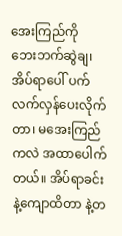အေးကြည်ကို ဘေးဘက်ဆွဲချ၊ အိပ်ရာပေါ် ပက်လက်လှန်ပေးလိုက်တာ၊ မအေးကြည်ကလဲ အထာပေါက်တယ်။ အိပ်ရာခင်းနဲ့ကျောထိတာ နဲ့တ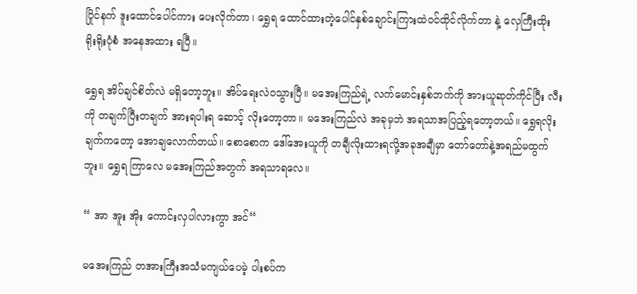ပြိုင်နက် ဒူးထောင်ပေါင်ကား ပေးလိုက်တာ၊ ရွှေရ ထောင်ထားတဲ့ပေါင်နှစ်ချောင်းကြားထဲဝင်ထိုင်လိုက်တာ နဲ့ လှေကြီးထိုး ရိုးရိုးပုံစံ အနေအထား ရပြီ။

ရွှေရ အိပ်ချင်စိတ်လဲ မရှိတော့ဘူး။ အိပ်ရေးလဲဝသွားပြီ။ မအေးကြည်ရဲ့ လက်မောင်းနှစ်ဘက်ကို အားယူဆုတ်ကိုင်ပြီး လီးကို တချက်ပြီးတချက် အားရပါးရ ဆောင့် လိုးတော့တာ။ မအေးကြည်လဲ အခုမှဘဲ အရသာအပြည့်ရတော့တယ်။ ရွှေရလိုးချက်ကတော့ အောချလောက်တယ်။ စောစောက ဒေါ်အေးယူကို တချီလိုးထားရလို့အခုအချီမှာ တော်တော်နဲ့အရည်မထွက်ဘူး။ ရွှေရ ကြာလေ မအေးကြည်အတွက် အရသာရလေ။

“ အာ အူး အိုး ကောင်းလှပါလားကွာ အင်“

မအေးကြည် တအားကြီးအသံမကျယ်ပေမဲ့ ပါးစပ်က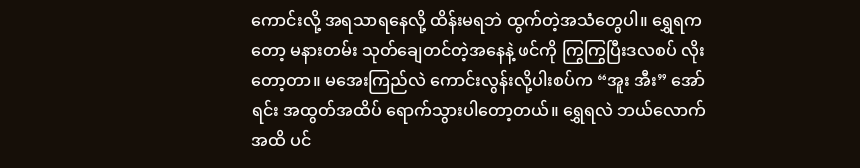ကောင်းလို့ အရသာရနေလို့ ထိန်းမရဘဲ ထွက်တဲ့အသံတွေပါ။ ရွှေရကတော့ မနားတမ်း သုတ်ချေတင်တဲ့အနေနဲ့ ဖင်ကို ကြွကြွပြီးဒလစပ် လိုးတော့တာ။ မအေးကြည်လဲ ကောင်းလွန်းလို့ပါးစပ်က “အူး အီး” အော်ရင်း အထွတ်အထိပ် ရောက်သွားပါတော့တယ်။ ရွှေရလဲ ဘယ်လောက်အထိ ပင်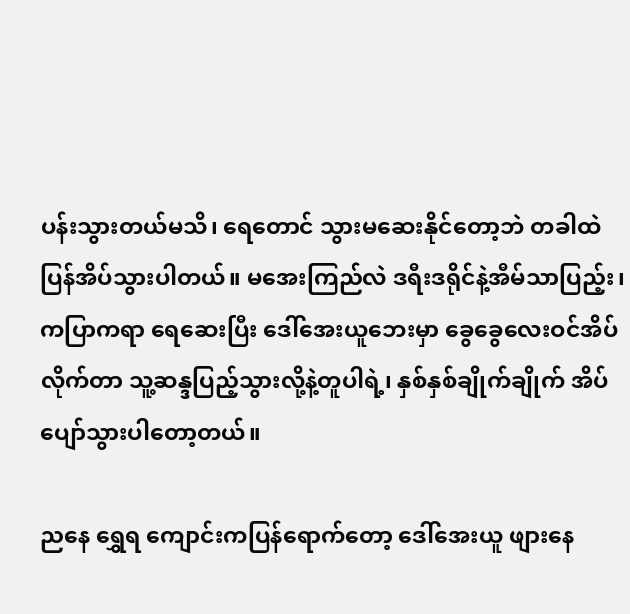ပန်းသွားတယ်မသိ၊ ရေတောင် သွားမဆေးနိုင်တော့ဘဲ တခါထဲပြန်အိပ်သွားပါတယ်။ မအေးကြည်လဲ ဒရီးဒရိုင်နဲ့အီမ်သာပြည့်း၊ ကပြာကရာ ရေဆေးပြီး ဒေါ်အေးယူဘေးမှာ ခွေခွေလေးဝင်အိပ်လိုက်တာ သူ့ဆန္ဒပြည့်သွားလို့နဲ့တူပါရဲ့၊ နှစ်နှစ်ချိုက်ချိုက် အိပ်ပျော်သွားပါတော့တယ်။

ညနေ ရွှေရ ကျောင်းကပြန်ရောက်တော့ ဒေါ်အေးယူ ဖျားနေ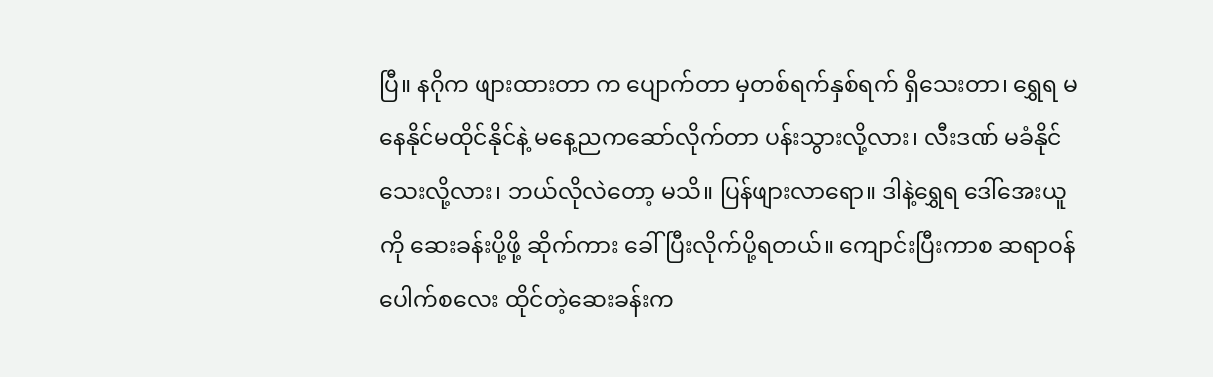ပြီ။ နဂိုက ဖျားထားတာ က ပျောက်တာ မှတစ်ရက်နှစ်ရက် ရှိသေးတာ၊ ရွှေရ မနေနိုင်မထိုင်နိုင်နဲ့ မနေ့ညကဆော်လိုက်တာ ပန်းသွားလို့လား၊ လီးဒဏ် မခံနိုင်သေးလို့လား၊ ဘယ်လိုလဲတော့ မသိ။ ပြန်ဖျားလာရော။ ဒါနဲ့ရွှေရ ဒေါ်အေးယူကို ဆေးခန်းပို့ဖို့ ဆိုက်ကား ခေါ်ပြီးလိုက်ပို့ရတယ်။ ကျောင်းပြီးကာစ ဆရာဝန်ပေါက်စလေး ထိုင်တဲ့ဆေးခန်းက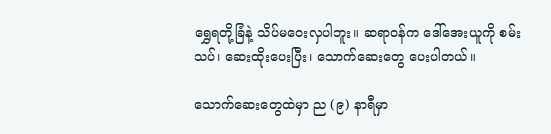ရွှေရတို့ခြံနဲ့ သိပ်မဝေးလှပါဘူး။ ဆရာဝန်က ဒေါ်အေးယူကို စမ်းသပ်၊ ဆေးထိုးပေးပြီး၊ သောက်ဆေးတွေ ပေးပါတယ်။

သောက်ဆေးတွေထဲမှာ ည (၉) နာရီမှာ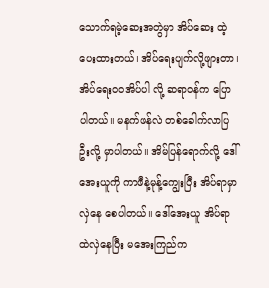သောက်ရမဲ့ဆေးအတွဲမှာ အိပ်ဆေး ထဲ့ပေးထားတယ်၊ အိပ်ရေးပျက်လို့ဖျားတာ၊ အိပ်ရေးဝဝအိပ်ပါ လို့ ဆရာဝန်က ပြောပါတယ်။ မနက်ဖန်လဲ တစ်ခေါက်လာပြဦးလို့ မှာပါတယ်။ အိမ်ပြန်ရောက်လို့ ဒေါ်အေးယူကို ကာဖီနဲ့မုန့်ကျွေးပြီး အိပ်ရာမှာလှဲနေ စေပါတယ်။ ဒေါ်အေးယူ အိပ်ရာထဲလှဲနေပြီး မအေးကြည်က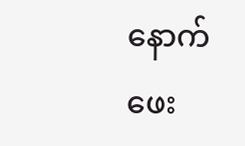နောက်ဖေး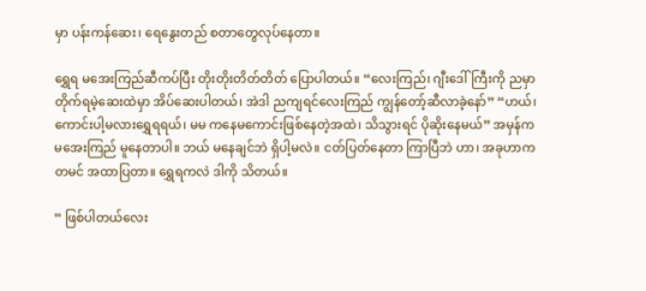မှာ ပန်းကန်ဆေး၊ ရေနွေးတည် စတာတွေလုပ်နေတာ။

ရွှေရ မအေးကြည်ဆီကပ်ပြီး တိုးတိုးတိတ်တိတ် ပြောပါတယ်။ “လေးကြည်၊ ဂျီးဒေါ်ကြီးကို ညမှာ တိုက်ရမဲ့ဆေးထဲမှာ အိပ်ဆေးပါတယ်၊ အဲဒါ ညကျရင်လေးကြည် ကျွန်တော့်ဆီလာခဲ့နော်” “ဟယ်၊ ကောင်းပါ့မလားရွှေရရယ်၊ မမ ကနေမကောင်းဖြစ်နေတဲ့အထဲ၊ သိသွားရင် ပိုဆိုးနေမယ်” အမှန်က မအေးကြည် မူနေတာပါ။ ဘယ် မနေချင်ဘဲ ရှိပါ့မလဲ။ ငတ်ပြတ်နေတာ ကြာပြီဘဲ ဟာ၊ အခုဟာက တမင် အထာပြတာ။ ရွှေရကလဲ ဒါကို သိတယ်။

“ ဖြစ်ပါတယ်လေး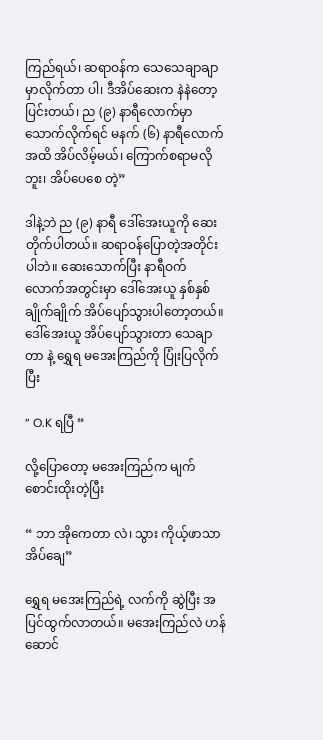ကြည်ရယ်၊ ဆရာဝန်က သေသေချာချာ မှာလိုက်တာ ပါ၊ ဒီအိပ်ဆေးက နဲနဲတော့ ပြင်းတယ်၊ ည (၉) နာရီလောက်မှာ သောက်လိုက်ရင် မနက် (၆) နာရီလောက်အထိ အိပ်လိမ့်မယ်၊ ကြောက်စရာမလိုဘူး၊ အိပ်ပေစေ တဲ့”

ဒါနဲ့ဘဲ ည (၉) နာရီ ဒေါ်အေးယူကို ဆေးတိုက်ပါတယ်။ ဆရာဝန်ပြောတဲ့အတိုင်း ပါဘဲ။ ဆေးသောက်ပြီး နာရီဝက်လောက်အတွင်းမှာ ဒေါ်အေးယူ နှစ်နှစ်ချိုက်ချိုက် အိပ်ပျော်သွားပါတော့တယ်။ ဒေါ်အေးယူ အိပ်ပျော်သွားတာ သေချာတာ နဲ့ ရွှေရ မအေးကြည်ကို ပြုံးပြလိုက်ပြီး

“ O.K ရပြီ “

လို့ပြောတော့ မအေးကြည်က မျက်စောင်းထိုးတဲ့ပြီး

“ ဘာ အိုကေတာ လဲ၊ သွား ကိုယ့်ဖာသာ အိပ်ချေ”

ရွှေရ မအေးကြည်ရဲ့ လက်ကို ဆွဲပြီး အပြင်ထွက်လာတယ်။ မအေးကြည်လဲ ဟန်ဆောင်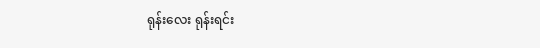ရုန်းလေး ရုန်းရင်း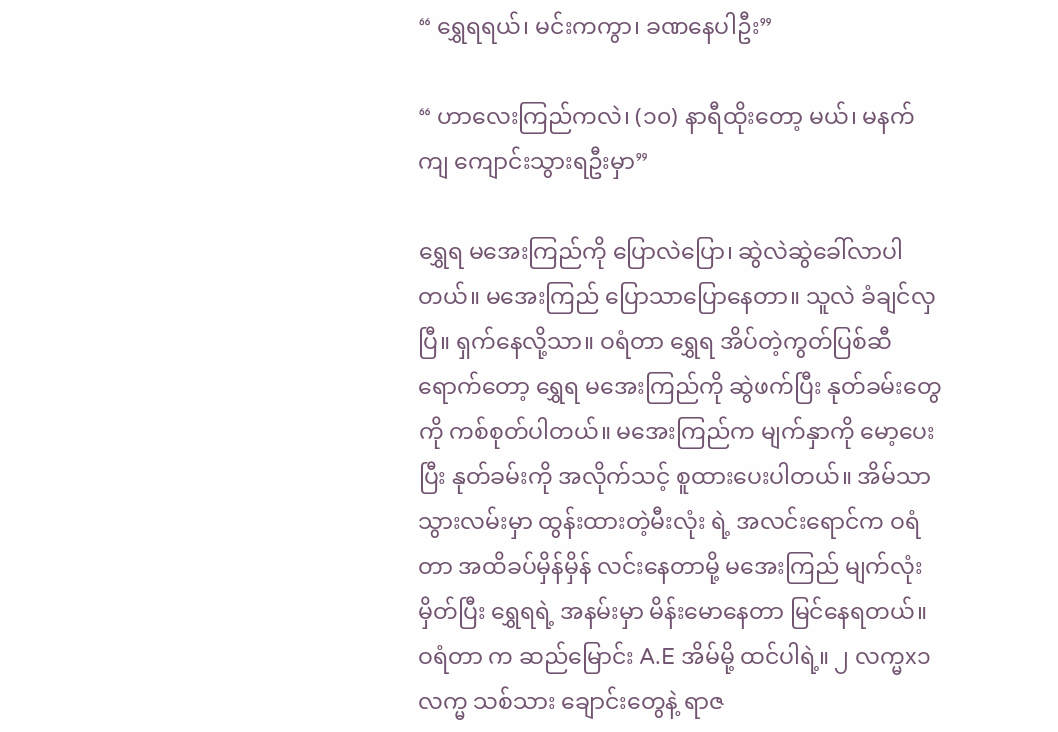“ ရွှေရရယ်၊ မင်းကကွာ၊ ခဏနေပါဦး”

“ ဟာလေးကြည်ကလဲ၊ (၁၀) နာရီထိုးတော့ မယ်၊ မနက်ကျ ကျောင်းသွားရဦးမှာ”

ရွှေရ မအေးကြည်ကို ပြောလဲပြော၊ ဆွဲလဲဆွဲခေါ်လာပါတယ်။ မအေးကြည် ပြောသာပြောနေတာ။ သူလဲ ခံချင်လှပြီ။ ရှက်နေလို့သာ။ ဝရံတာ ရွှေရ အိပ်တဲ့ကွတ်ပြစ်ဆီ ရောက်တော့ ရွှေရ မအေးကြည်ကို ဆွဲဖက်ပြီး နုတ်ခမ်းတွေကို ကစ်စုတ်ပါတယ်။ မအေးကြည်က မျက်နှာကို မော့ပေးပြီး နုတ်ခမ်းကို အလိုက်သင့် စူထားပေးပါတယ်။ အိမ်သာသွားလမ်းမှာ ထွန်းထားတဲ့မီးလုံး ရဲ့ အလင်းရောင်က ဝရံတာ အထိခပ်မှိန်မှိန် လင်းနေတာမို့ မအေးကြည် မျက်လုံး မှိတ်ပြီး ရွှေရရဲ့ အနမ်းမှာ မိန်းမောနေတာ မြင်နေရတယ်။ ဝရံတာ က ဆည်မြောင်း A.E အိမ်မို့ ထင်ပါရဲ့။ ၂ လက္မx၁ လက္မ သစ်သား ချောင်းတွေနဲ့ ရာဇ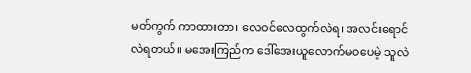မတ်ကွက် ကာထားတာ၊ လေဝင်လေထွက်လဲရ၊ အလင်းရောင်လဲရတယ်။ မအေးကြည်က ဒေါ်အေးယူလောက်မဝပေမဲ့ သူလဲ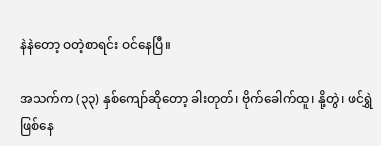နဲနဲတော့ ဝတဲ့စာရင်း ဝင်နေပြီ။

အသက်က (၃၃) နှစ်ကျော်ဆိုတော့ ခါးတုတ်၊ ဗိုက်ခေါက်ထူ၊ နို့တွဲ၊ ဖင်ရွှဲ ဖြစ်နေ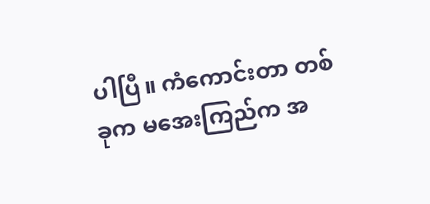ပါပြီ။ ကံကောင်းတာ တစ်ခုက မအေးကြည်က အ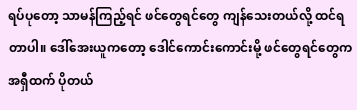ရပ်ပုတော့ သာမန်ကြည့်ရင် ဖင်တွေရင်တွေ ကျန်သေးတယ်လို့ ထင်ရတာပါ။ ဒေါ်အေးယူကတော့ ဒေါင်ကောင်းကောင်းမို့ ဖင်တွေရင်တွေက အရှီထက် ပိုတယ်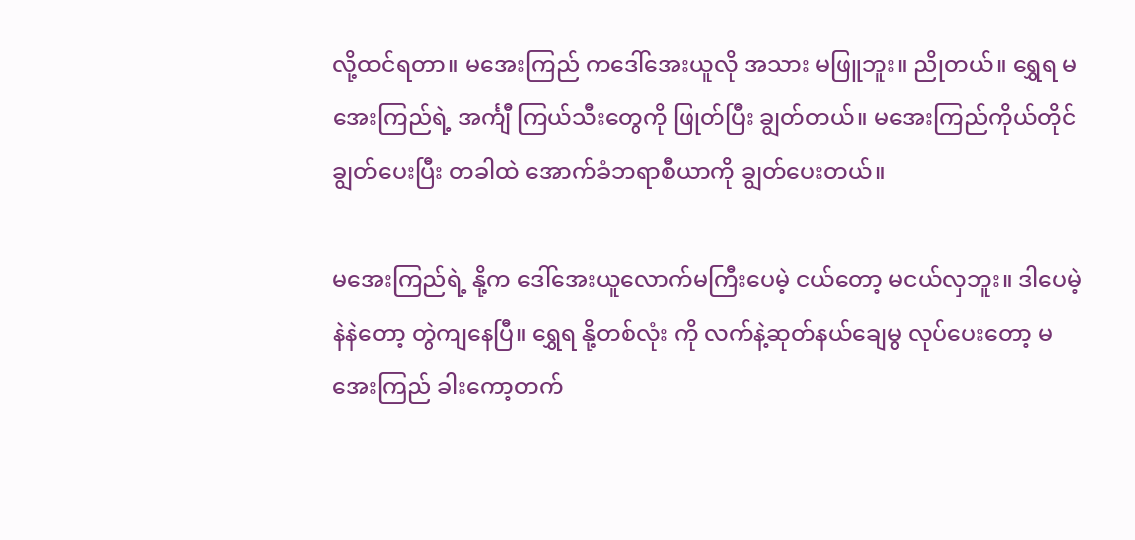လို့ထင်ရတာ။ မအေးကြည် ကဒေါ်အေးယူလို အသား မဖြူဘူး။ ညိုတယ်။ ရွှေရ မအေးကြည်ရဲ့ အင်္ကျီ ကြယ်သီးတွေကို ဖြုတ်ပြီး ချွတ်တယ်။ မအေးကြည်ကိုယ်တိုင် ချွတ်ပေးပြီး တခါထဲ အောက်ခံဘရာစီယာကို ချွတ်ပေးတယ်။

မအေးကြည်ရဲ့ နို့က ဒေါ်အေးယူလောက်မကြီးပေမဲ့ ငယ်တော့ မငယ်လှဘူး။ ဒါပေမဲ့နဲနဲတော့ တွဲကျနေပြီ။ ရွှေရ နို့တစ်လုံး ကို လက်နဲ့ဆုတ်နယ်ချေမွ လုပ်ပေးတော့ မအေးကြည် ခါးကော့တက်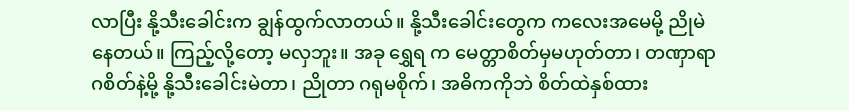လာပြီး နို့သီးခေါင်းက ချွန်ထွက်လာတယ်။ နို့သီးခေါင်းတွေက ကလေးအမေမို့ ညိုမဲနေတယ်။ ကြည့်လို့တော့ မလှဘူး။ အခု ရွှေရ က မေတ္တာစိတ်မှမဟုတ်တာ၊ တဏှာရာဂစိတ်နဲ့မို့ နို့သီးခေါင်းမဲတာ၊ ညိုတာ ဂရုမစိုက်၊ အဓိကကိုဘဲ စိတ်ထဲနှစ်ထား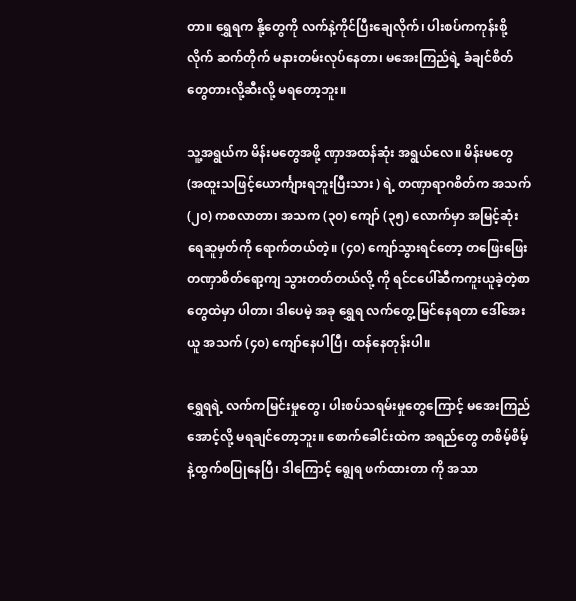တာ။ ရွှေရက နို့တွေကို လက်နဲ့ကိုင်ပြီးချေလိုက်၊ ပါးစပ်ကကုန်းစို့လိုက် ဆက်တိုက် မနားတမ်းလုပ်နေတာ၊ မအေးကြည်ရဲ့ ခံချင်စိတ်တွေတားလို့ဆီးလို့ မရတော့ဘူး။

သူ့အရွယ်က မိန်းမတွေအဖို့ ဏှာအထန်ဆုံး အရွယ်လေ။ မိန်းမတွေ (အထူးသဖြင့်ယောင်္ကျားရဘူးပြီးသား ) ရဲ့ တဏှာရာဂစိတ်က အသက် (၂၀) ကစလာတာ၊ အသက (၃၀) ကျော် (၃၅) လောက်မှာ အမြင့်ဆုံးရေဆူမှတ်ကို ရောက်တယ်တဲ့။ (၄၀) ကျော်သွားရင်တော့ တဖြေးဖြေး တဏှာစိတ်ရော့ကျ သွားတတ်တယ်လို့ ကို ရင်ငပေါ်ဆီကကူးယူခဲ့တဲ့စာတွေထဲမှာ ပါတာ၊ ဒါပေမဲ့ အခု ရွှေရ လက်တွေ့ မြင်နေရတာ ဒေါ်အေးယူ အသက် (၄၀) ကျော်နေပါပြီ၊ ထန်နေတုန်းပါ။

ရွှေရရဲ့ လက်ကမြင်းမှုတွေ၊ ပါးစပ်သရမ်းမှုတွေကြောင့် မအေးကြည် အောင့်လို့ မရချင်တော့ဘူး။ စောက်ခေါင်းထဲက အရည်တွေ တစိမ့်စိမ့်နဲ့ထွက်စပြုနေပြီ၊ ဒါကြောင့် ရျွေရ ဖက်ထားတာ ကို အသာ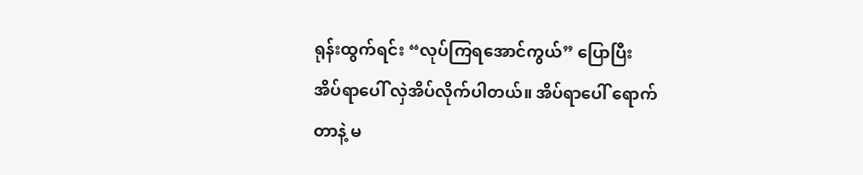ရုန်းထွက်ရင်း “လုပ်ကြရအောင်ကွယ်” ပြောပြီး အိပ်ရာပေါ် လှဲအိပ်လိုက်ပါတယ်။ အိပ်ရာပေါ် ရောက်တာနဲ့ မ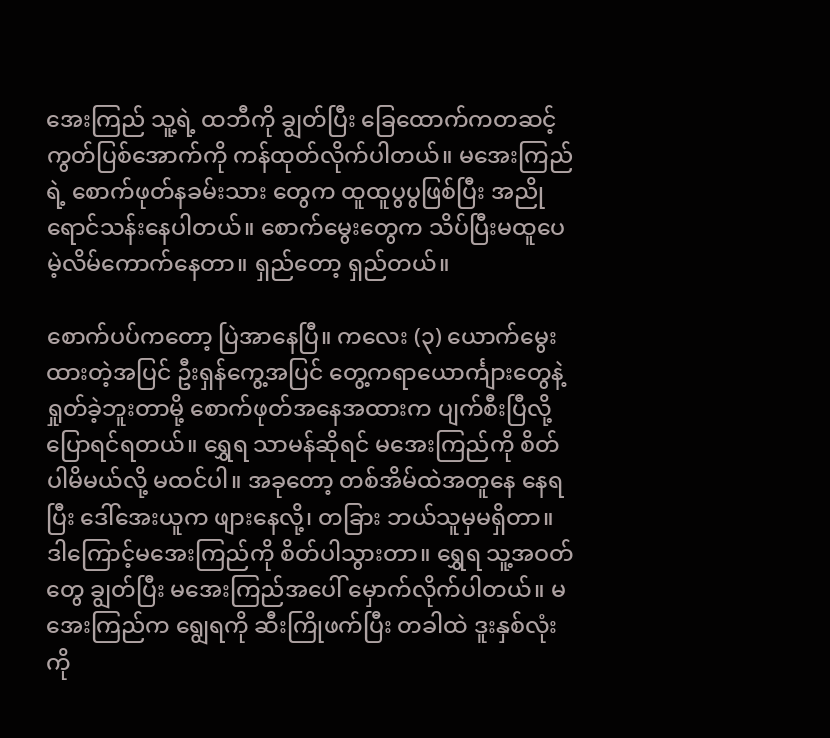အေးကြည် သူ့ရဲ့ ထဘီကို ချွတ်ပြီး ခြေထောက်ကတဆင့် ကွတ်ပြစ်အောက်ကို ကန်ထုတ်လိုက်ပါတယ်။ မအေးကြည်ရဲ့ စောက်ဖုတ်နခမ်းသား တွေက ထူထူပွပွဖြစ်ပြီး အညို ရောင်သန်းနေပါတယ်။ စောက်မွေးတွေက သိပ်ပြီးမထူပေမဲ့လိမ်ကောက်နေတာ။ ရှည်တော့ ရှည်တယ်။

စောက်ပပ်ကတော့ ပြဲအာနေပြီ။ ကလေး (၃) ယောက်မွေးထားတဲ့အပြင် ဦးရှန်ကွေ့အပြင် တွေ့ကရာယောင်္ကျားတွေနဲ့ ရှုတ်ခဲ့ဘူးတာမို့ စောက်ဖုတ်အနေအထားက ပျက်စီးပြီလို့ ပြောရင်ရတယ်။ ရွှေရ သာမန်ဆိုရင် မအေးကြည်ကို စိတ်ပါမိမယ်လို့ မထင်ပါ။ အခုတော့ တစ်အိမ်ထဲအတူနေ နေရပြီး ဒေါ်အေးယူက ဖျားနေလို့၊ တခြား ဘယ်သူမှမရှိတာ။ ဒါကြောင့်မအေးကြည်ကို စိတ်ပါသွားတာ။ ရွှေရ သူ့အဝတ်တွေ ချွတ်ပြီး မအေးကြည်အပေါ် မှောက်လိုက်ပါတယ်။ မအေးကြည်က ရျွေရကို ဆီးကြိုဖက်ပြီး တခါထဲ ဒူးနှစ်လုံး ကို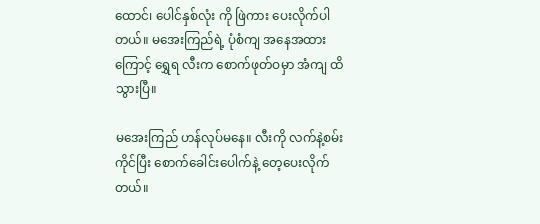ထောင်၊ ပေါင်နှစ်လုံး ကို ဖြဲကား ပေးလိုက်ပါတယ်။ မအေးကြည်ရဲ့ ပုံစံကျ အနေအထားကြောင့် ရွှေရ လီးက စောက်ဖုတ်ဝမှာ အံကျ ထိသွားပြီ။

မအေးကြည် ဟန်လုပ်မနေ။ လီးကို လက်နဲ့စမ်းကိုင်ပြီး စောက်ခေါင်းပေါက်နဲ့ တေ့ပေးလိုက်တယ်။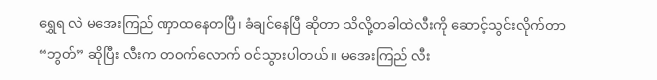ရွှေရ လဲ မအေးကြည် ဏှာထနေတပြီ၊ ခံချင်နေပြီ ဆိုတာ သိလို့တခါထဲလီးကို ဆောင့်သွင်းလိုက်တာ “ဘွတ်” ဆိုပြီး လီးက တဝက်လောက် ဝင်သွားပါတယ်။ မအေးကြည် လီး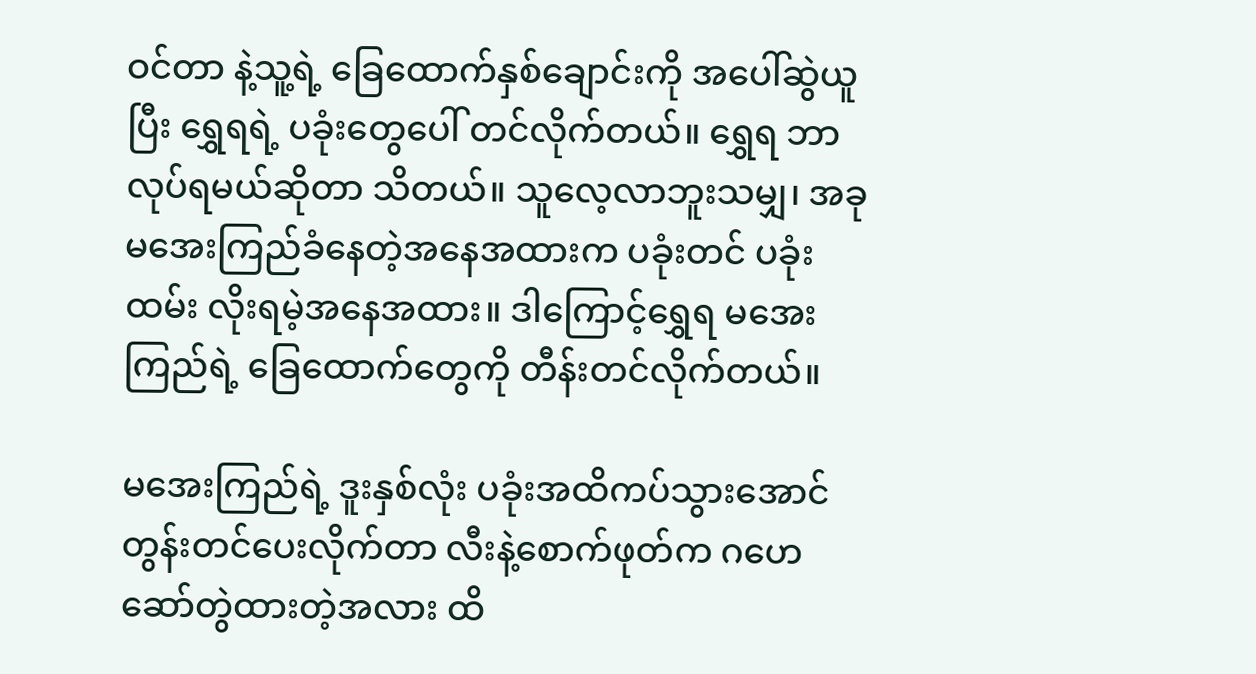ဝင်တာ နဲ့သူ့ရဲ့ ခြေထောက်နှစ်ချောင်းကို အပေါ်ဆွဲယူပြီး ရွှေရရဲ့ ပခုံးတွေပေါ် တင်လိုက်တယ်။ ရွှေရ ဘာလုပ်ရမယ်ဆိုတာ သိတယ်။ သူလေ့လာဘူးသမျှ၊ အခု မအေးကြည်ခံနေတဲ့အနေအထားက ပခုံးတင် ပခုံးထမ်း လိုးရမဲ့အနေအထား။ ဒါကြောင့်ရွှေရ မအေးကြည်ရဲ့ ခြေထောက်တွေကို တီန်းတင်လိုက်တယ်။

မအေးကြည်ရဲ့ ဒူးနှစ်လုံး ပခုံးအထိကပ်သွားအောင် တွန်းတင်ပေးလိုက်တာ လီးနဲ့စောက်ဖုတ်က ဂဟေဆော်တွဲထားတဲ့အလား ထိ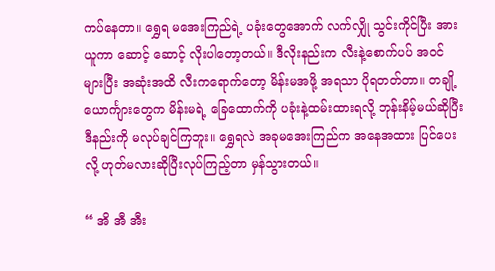ကပ်နေတာ။ ရွှေရ မအေးကြည်ရဲ့ ပခုံးတွေအောက် လက်လျှို သွင်းကိုင်ပြီး အားယူကာ ဆောင့် ဆောင့် လိုးပါတော့တယ်။ ဒီလိုးနည်းက လီးနဲ့စောက်ပပ် အဝင်များပြီး အဆုံးအထိ လီးကရောက်တော့ မိန်းမအဖို့ အရသာ ပိုရတတ်တာ။ တချို့ယောင်္ကျားတွေက မိန်းမရဲ့ ခြေထောက်ကို ပခုံးနဲ့ထမ်းထားရလို့ ဘုန်းနိမ့်မယ်ဆိုပြီး ဒီနည်းကို မလုပ်ချင်ကြဘူး။ ရွှေရလဲ အခုမအေးကြည်က အနေအထား ပြင်ပေးလို့ ဟုတ်မလားဆိုပြီးလုပ်ကြည့်တာ မှန်သွားတယ်။

“ အိ အီ အီး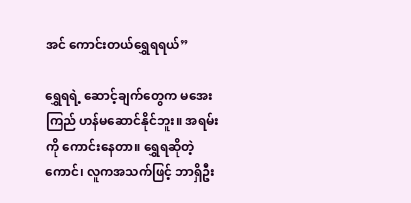အင် ကောင်းတယ်ရွှေရရယ်”

ရွှေရရဲ့ ဆောင့်ချက်တွေက မအေးကြည် ဟန်မဆောင်နိုင်ဘူး။ အရမ်းကို ကောင်းနေတာ။ ရွှေရဆိုတဲ့ကောင်၊ လူကအသက်ဖြင့် ဘာရှိဦး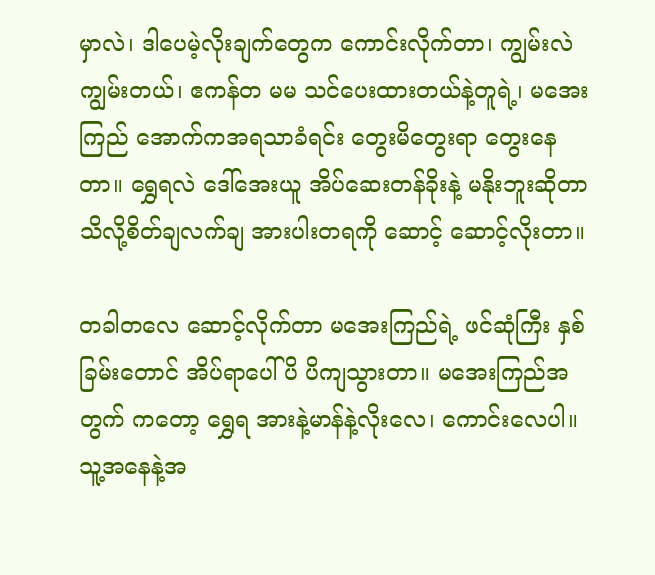မှာလဲ၊ ဒါပေမဲ့လိုးချက်တွေက ကောင်းလိုက်တာ၊ ကျွမ်းလဲကျွမ်းတယ်၊ ဧကန်တ မမ သင်ပေးထားတယ်နဲ့တူရဲ့၊ မအေးကြည် အောက်ကအရသာခံရင်း တွေးမိတွေးရာ တွေးနေတာ။ ရွှေရလဲ ဒေါ်အေးယူ အိပ်ဆေးတန်ခိုးနဲ့ မနိုးဘူးဆိုတာ သိလို့စိတ်ချလက်ချ အားပါးတရကို ဆောင့် ဆောင့်လိုးတာ။

တခါတလေ ဆောင့်လိုက်တာ မအေးကြည်ရဲ့ ဖင်ဆုံကြီး နှစ်ခြမ်းတောင် အိပ်ရာပေါ် ပိ ပိကျသွားတာ။ မအေးကြည်အတွက် ကတော့ ရွှေရ အားနဲ့မာန်နဲ့လိုးလေ၊ ကောင်းလေပါ။ သူ့အနေနဲ့အ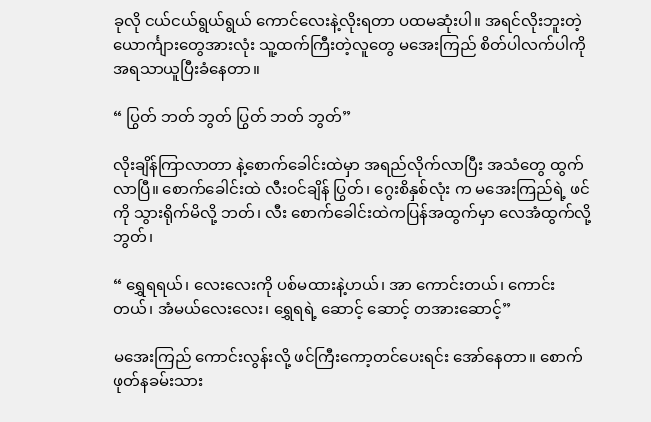ခုလို ငယ်ငယ်ရွယ်ရွယ် ကောင်လေးနဲ့လိုးရတာ ပထမဆုံးပါ။ အရင်လိုးဘူးတဲ့ ယောင်္ကျားတွေအားလုံး သူ့ထက်ကြီးတဲ့လူတွေ မအေးကြည် စိတ်ပါလက်ပါကို အရသာယူပြီးခံနေတာ။

“ ပြွတ် ဘတ် ဘွတ် ပြွတ် ဘတ် ဘွတ်”

လိုးချိန်ကြာလာတာ နဲ့စောက်ခေါင်းထဲမှာ အရည်လိုက်လာပြီး အသံတွေ ထွက်လာပြီ။ စောက်ခေါင်းထဲ လီးဝင်ချိန် ပြွတ်၊ ဂွေးစိနှစ်လုံး က မအေးကြည်ရဲ့ ဖင်ကို သွားရိုက်မိလို့ ဘတ်၊ လီး စောက်ခေါင်းထဲကပြန်အထွက်မှာ လေအံထွက်လို့ ဘွတ်၊

“ ရွှေရရယ်၊ လေးလေးကို ပစ်မထားနဲ့ဟယ်၊ အာ ကောင်းတယ်၊ ကောင်းတယ်၊ အံမယ်လေးလေး၊ ရွှေရရဲ့ ဆောင့် ဆောင့် တအားဆောင့်”

မအေးကြည် ကောင်းလွန်းလို့ ဖင်ကြီးကော့တင်ပေးရင်း အော်နေတာ။ စောက်ဖုတ်နခမ်းသား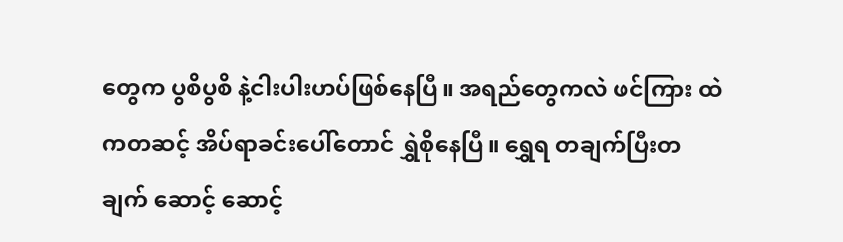တွေက ပွစိပွစိ နဲ့ငါးပါးဟပ်ဖြစ်နေပြီ။ အရည်တွေကလဲ ဖင်ကြား ထဲကတဆင့် အိပ်ရာခင်းပေါ်တောင် ရွှဲစိုနေပြီ။ ရွှေရ တချက်ပြီးတချက် ဆောင့် ဆောင့်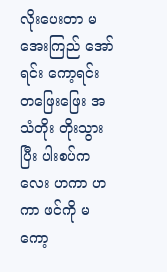လိုးပေးတာ မအေးကြည် အော်ရင်း ကော့ရင်း တဖြေးဖြေး အသံတိုး တိုးသွားပြီး ပါးစပ်ကလေး ဟကာ ဟကာ ဖင်ကို မကော့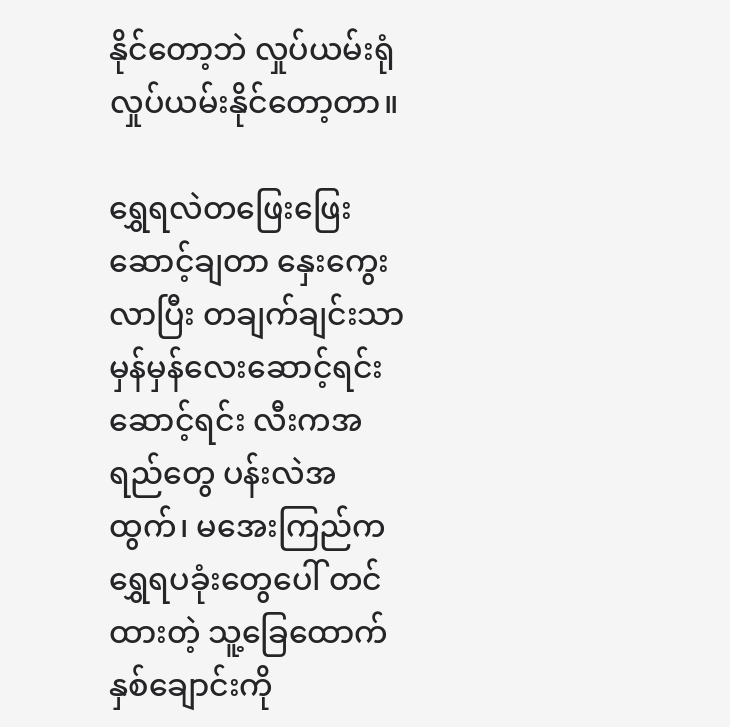နိုင်တော့ဘဲ လှုပ်ယမ်းရုံ လှုပ်ယမ်းနိုင်တော့တာ။

ရွှေရလဲတဖြေးဖြေးဆောင့်ချတာ နှေးကွေးလာပြီး တချက်ချင်းသာ မှန်မှန်လေးဆောင့်ရင်း ဆောင့်ရင်း လီးကအရည်တွေ ပန်းလဲအထွက်၊ မအေးကြည်က ရွှေရပခုံးတွေပေါ် တင်ထားတဲ့ သူ့ခြေထောက်နှစ်ချောင်းကို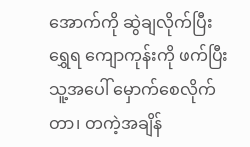အောက်ကို ဆွဲချလိုက်ပြီး ရွှေရ ကျောကုန်းကို ဖက်ပြီးသူ့အပေါ် မှောက်စေလိုက်တာ၊ တကဲ့အချိန်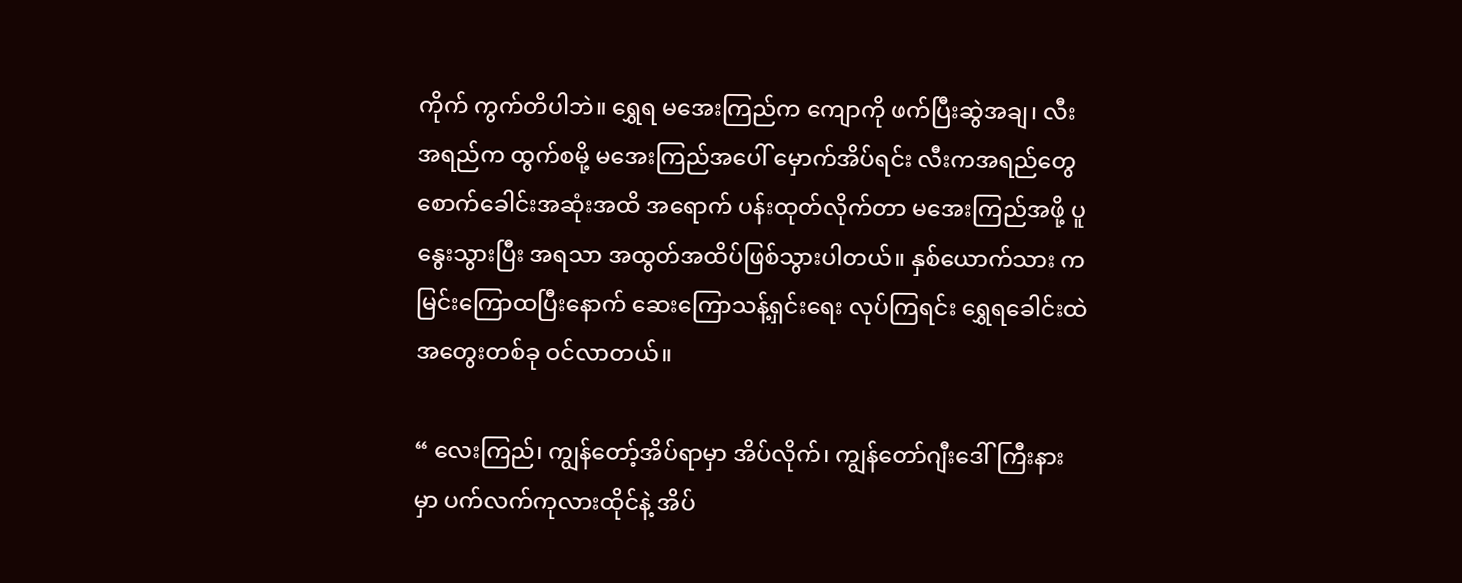ကိုက် ကွက်တိပါဘဲ။ ရွှေရ မအေးကြည်က ကျောကို ဖက်ပြီးဆွဲအချ၊ လီးအရည်က ထွက်စမို့ မအေးကြည်အပေါ် မှောက်အိပ်ရင်း လီးကအရည်တွေ စောက်ခေါင်းအဆုံးအထိ အရောက် ပန်းထုတ်လိုက်တာ မအေးကြည်အဖို့ ပူနွေးသွားပြီး အရသာ အထွတ်အထိပ်ဖြစ်သွားပါတယ်။ နှစ်ယောက်သား ကမြင်းကြောထပြီးနောက် ဆေးကြောသန့်ရှင်းရေး လုပ်ကြရင်း ရွှေရခေါင်းထဲ အတွေးတစ်ခု ဝင်လာတယ်။

“ လေးကြည်၊ ကျွန်တော့်အိပ်ရာမှာ အိပ်လိုက်၊ ကျွန်တော်ဂျီးဒေါ်ကြီးနားမှာ ပက်လက်ကုလားထိုင်နဲ့ အိပ်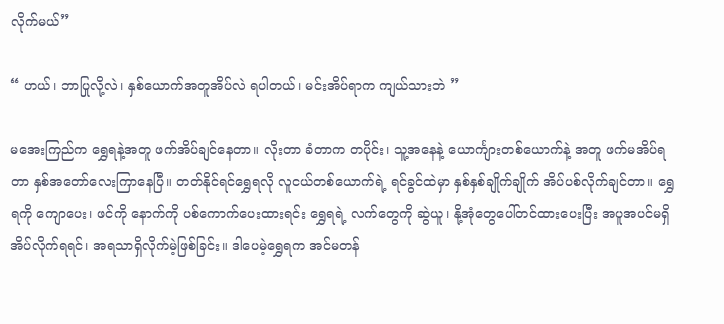လိုက်မယ်”

“ ဟယ်၊ ဘာပြုလို့လဲ၊ နှစ်ယောက်အတူအိပ်လဲ ရပါတယ်၊ မင်းအိပ်ရာက ကျယ်သားဘဲ ”

မအေးကြည်က ရွှေရနဲ့အတူ ဖက်အိပ်ချင်နေတာ။ လိုးတာ ခံတာက တပိုင်း၊ သူ့အနေနဲ့ ယောင်္ကျားတစ်ယောက်နဲ့ အတူ ဖက်မအိပ်ရတာ နှစ်အတော်လေးကြာနေပြီ။ တတ်နိုင်ရင်ရွှေရလို လူငယ်တစ်ယောက်ရဲ့ ရင်ခွင်ထဲမှာ နှစ်နှစ်ချိုက်ချိုက် အိပ်ပစ်လိုက်ချင်တာ။ ရွှေရကို ကျောပေး၊ ဖင်ကို နောက်ကို ပစ်ကောက်ပေးထားရင်း ရွှေရရဲ့ လက်တွေကို ဆွဲယူ၊ နို့အုံတွေပေါ်တင်ထားပေးပြီး အပူအပင်မရှိ အိပ်လိုက်ရရင်၊ အရသာရှိလိုက်မဲ့ဖြစ်ခြင်း။ ဒါပေမဲ့ရွှေရက အင်မတန်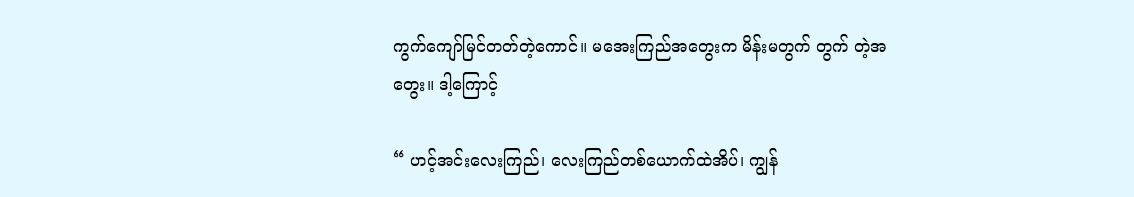ကွက်ကျော်မြင်တတ်တဲ့ကောင်။ မအေးကြည်အတွေးက မိန်းမတွက် တွက် တဲ့အတွေး။ ဒါ့ကြောင့်

“ ဟင့်အင်းလေးကြည်၊ လေးကြည်တစ်ယောက်ထဲအိပ်၊ ကျွန်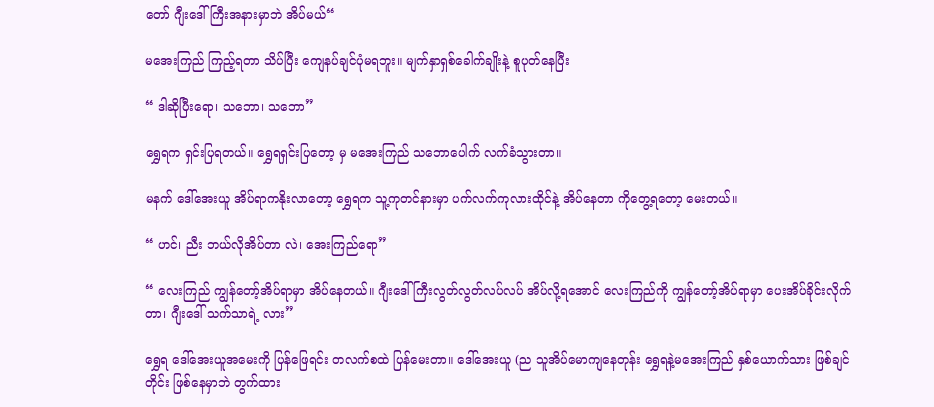တော် ဂျီးဒေါ်ကြီးအနားမှာဘဲ အိပ်မယ်“

မအေးကြည် ကြည့်ရတာ သိပ်ပြီး ကျေနပ်ချင်ပုံမရဘူး။ မျက်နှာရှစ်ခေါက်ချိုးနဲ့ စူပုတ်နေပြီး

“ ဒါဆိုပြီးရော၊ သဘော၊ သဘော”

ရွှေရက ရှင်းပြရတယ်။ ရွှေရရှင်းပြတော့ မှ မအေးကြည် သဘောပေါက် လက်ခံသွားတာ။

မနက် ဒေါ်အေးယူ အိပ်ရာကနိုးလာတော့ ရွှေရက သူ့ကုတင်နားမှာ ပက်လက်ကုလားထိုင်နဲ့ အိပ်နေတာ ကိုတွေ့ရတော့ မေးတယ်။

“ ဟင်၊ ညီး ဘယ်လိုအိပ်တာ လဲ၊ အေးကြည်ရော”

“ လေးကြည် ကျွန်တော့်အိပ်ရာမှာ အိပ်နေတယ်။ ဂျီးဒေါ်ကြီးလွတ်လွတ်လပ်လပ် အိပ်လို့ရအောင် လေးကြည်ကို ကျွန်တော့်အိပ်ရာမှာ ပေးအိပ်ခိုင်းလိုက်တာ၊ ဂျီးဒေါ် သက်သာရဲ့ လား”

ရွှေရ ဒေါ်အေးယူအမေးကို ပြန်ဖြေရင်း တလက်စထဲ ပြန်မေးတာ။ ဒေါ်အေးယူ (ည သူအိပ်မောကျနေတုန်း ရွှေရနဲ့မအေးကြည် နှစ်ယောက်သား ဖြစ်ချင်တိုင်း ဖြစ်နေမှာဘဲ တွက်ထား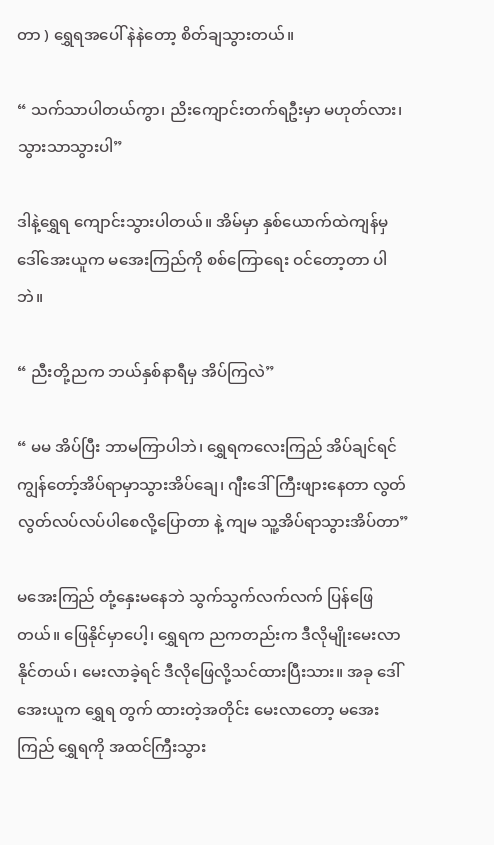တာ ) ရွှေရအပေါ် နဲနဲတော့ စိတ်ချသွားတယ်။

“ သက်သာပါတယ်ကွာ၊ ညိးကျောင်းတက်ရဦးမှာ မဟုတ်လား၊ သွားသာသွားပါ”

ဒါနဲ့ရွှေရ ကျောင်းသွားပါတယ်။ အိမ်မှာ နှစ်ယောက်ထဲကျန်မှ ဒေါ်အေးယူက မအေးကြည်ကို စစ်ကြောရေး ဝင်တော့တာ ပါဘဲ။

“ ညီးတို့ညက ဘယ်နှစ်နာရီမှ အိပ်ကြလဲ”

“ မမ အိပ်ပြီး ဘာမကြာပါဘဲ၊ ရွှေရကလေးကြည် အိပ်ချင်ရင် ကျွန်တော့်အိပ်ရာမှာသွားအိပ်ချေ၊ ဂျီးဒေါ်ကြီးဖျားနေတာ လွတ်လွတ်လပ်လပ်ပါစေလို့ပြောတာ နဲ့ ကျမ သူ့အိပ်ရာသွားအိပ်တာ”

မအေးကြည် တုံ့နှေးမနေဘဲ သွက်သွက်လက်လက် ပြန်ဖြေတယ်။ ဖြေနိုင်မှာပေါ့၊ ရွှေရက ညကတည်းက ဒီလိုမျိုးမေးလာနိုင်တယ်၊ မေးလာခဲ့ရင် ဒီလိုဖြေလို့သင်ထားပြီးသား။ အခု ဒေါ်အေးယူက ရွှေရ တွက် ထားတဲ့အတိုင်း မေးလာတော့ မအေးကြည် ရွှေရကို အထင်ကြီးသွား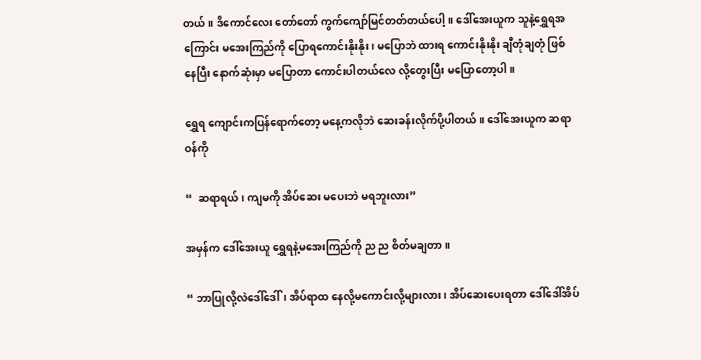တယ်။ ဒိကောင်လေး တော်တော် ကွက်ကျော်မြင်တတ်တယ်ပေါ့။ ဒေါ်အေးယူက သူနဲ့ရွှေရအကြောင်း မအေးကြည်ကို ပြောရကောင်းနိုးနိုး၊ မပြောဘဲ ထားရ ကောင်းနိုးနိုး ချီတုံချတုံ ဖြစ်နေပြီး နောက်ဆုံးမှာ မပြောတာ ကောင်းပါတယ်လေ လို့တွေးပြီး မပြောတော့ပါ။

ရွှေရ ကျောင်းကပြန်ရောက်တော့ မနေ့ကလိုဘဲ ဆေးခန်းလိုက်ပို့ပါတယ်။ ဒေါ်အေးယူက ဆရာဝန်ကို

“  ဆရာရယ်၊ ကျမကို အိပ်ဆေး မပေးဘဲ မရဘူးလား”

အမှန်က ဒေါ်အေးယူ ရွှေရနဲ့မအေးကြည်ကို ည ည စိတ်မချတာ။

“ ဘာပြုလို့လဲဒေါ်ဒေါ်၊ အိပ်ရာထ နေလို့မကောင်းလို့များလား၊ အိပ်ဆေးပေးရတာ ဒေါ်ဒေါ်အိပ်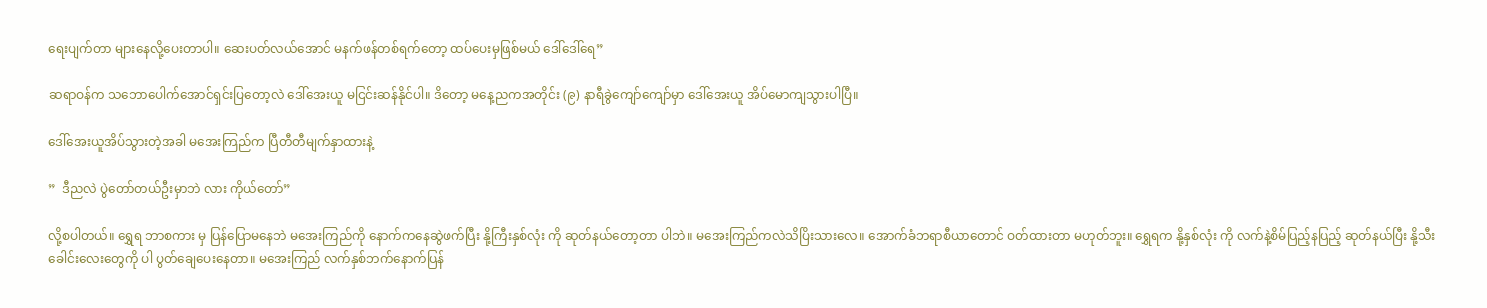ရေးပျက်တာ များနေလို့ပေးတာပါ။ ဆေးပတ်လယ်အောင် မနက်ဖန်တစ်ရက်တော့ ထပ်ပေးမှဖြစ်မယ် ဒေါ်ဒေါ်ရေ”

ဆရာဝန်က သဘောပေါက်အောင်ရှင်းပြတော့လဲ ဒေါ်အေးယူ မငြင်းဆန်နိုင်ပါ။ ဒိတော့ မနေ့ညကအတိုင်း (၉) နာရီခွဲကျော်ကျော်မှာ ဒေါ်အေးယူ အိပ်မောကျသွားပါပြီ။

ဒေါ်အေးယူအိပ်သွားတဲ့အခါ မအေးကြည်က ပြီတီတီမျက်နှာထားနဲ့

”  ဒီညလဲ ပွဲတော်တယ်ဦးမှာဘဲ လား ကိုယ်တော်”

လို့စပါတယ်။ ရွှေရ ဘာစကား မှ ပြန်ပြောမနေဘဲ မအေးကြည်ကို နောက်ကနေဆွဲဖက်ပြီး နို့ကြီးနှစ်လုံး ကို ဆုတ်နယ်တော့တာ ပါဘဲ။ မအေးကြည်ကလဲသိပြိးသားလေ။ အောက်ခံဘရာစီယာတောင် ဝတ်ထားတာ မဟုတ်ဘူး။ ရွှေရက နို့နှစ်လုံး ကို လက်နဲ့စိမ်ပြည့်နပြည့် ဆုတ်နယ်ပြီး နို့သီးခေါင်းလေးတွေကို ပါ ပွတ်ချေပေးနေတာ။ မအေးကြည် လက်နှစ်ဘက်နောက်ပြန်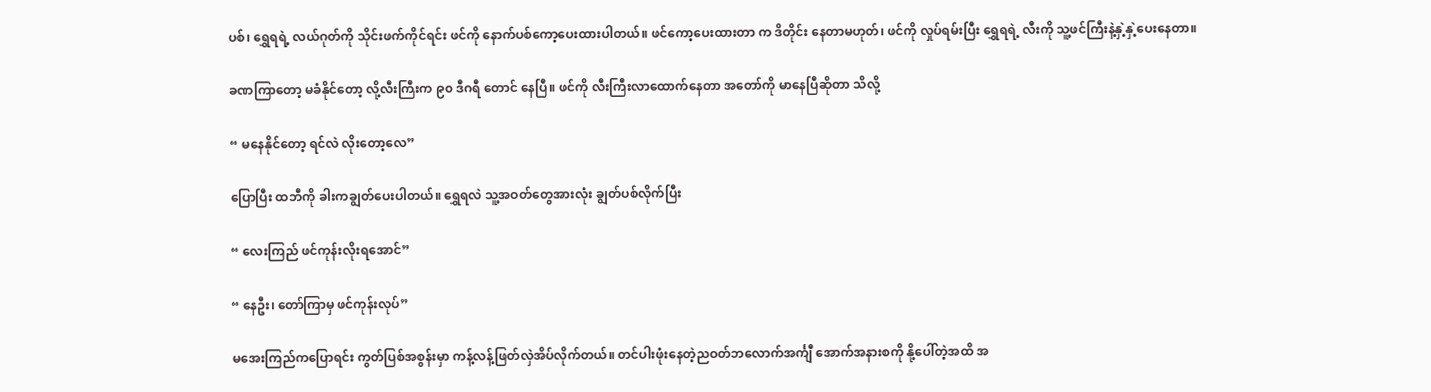ပစ်၊ ရွှေရရဲ့ လယ်ဂုတ်ကို သိုင်းဖက်ကိုင်ရင်း ဖင်ကို နောက်ပစ်ကော့ပေးထားပါတယ်။ ဖင်ကော့ပေးထားတာ က ဒိတိုင်း နေတာမဟုတ်၊ ဖင်ကို လှုပ်ရမ်းပြီး ရွှေရရဲ့ လီးကို သူ့ဖင်ကြီးနဲ့နှဲ့နှဲ့ပေးနေတာ။

ခဏကြာတော့ မခံနိုင်တော့ လို့လီးကြီးက ၉၀ ဒီဂရီ တောင် နေပြီ။ ဖင်ကို လီးကြီးလာထောက်နေတာ အတော်ကို မာနေပြီဆိုတာ သိလို့

“ မနေနိုင်တော့ ရင်လဲ လိုးတော့လေ”

ပြောပြီး ထဘီကို ခါးကချွတ်ပေးပါတယ်။ ရွှေရလဲ သူ့အဝတ်တွေအားလုံး ချွတ်ပစ်လိုက်ပြီး

“ လေးကြည် ဖင်ကုန်းလိုးရအောင်”

“ နေဦး၊ တော်ကြာမှ ဖင်ကုန်းလုပ်”

မအေးကြည်ကပြောရင်း ကွတ်ပြစ်အစွန်းမှာ ကန့်လန့်ဖြတ်လှဲအိပ်လိုက်တယ်။ တင်ပါးဖုံးနေတဲ့ညဝတ်ဘလောက်အင်္ကျီ အောက်အနားစကို နို့ပေါ်တဲ့အထိ အ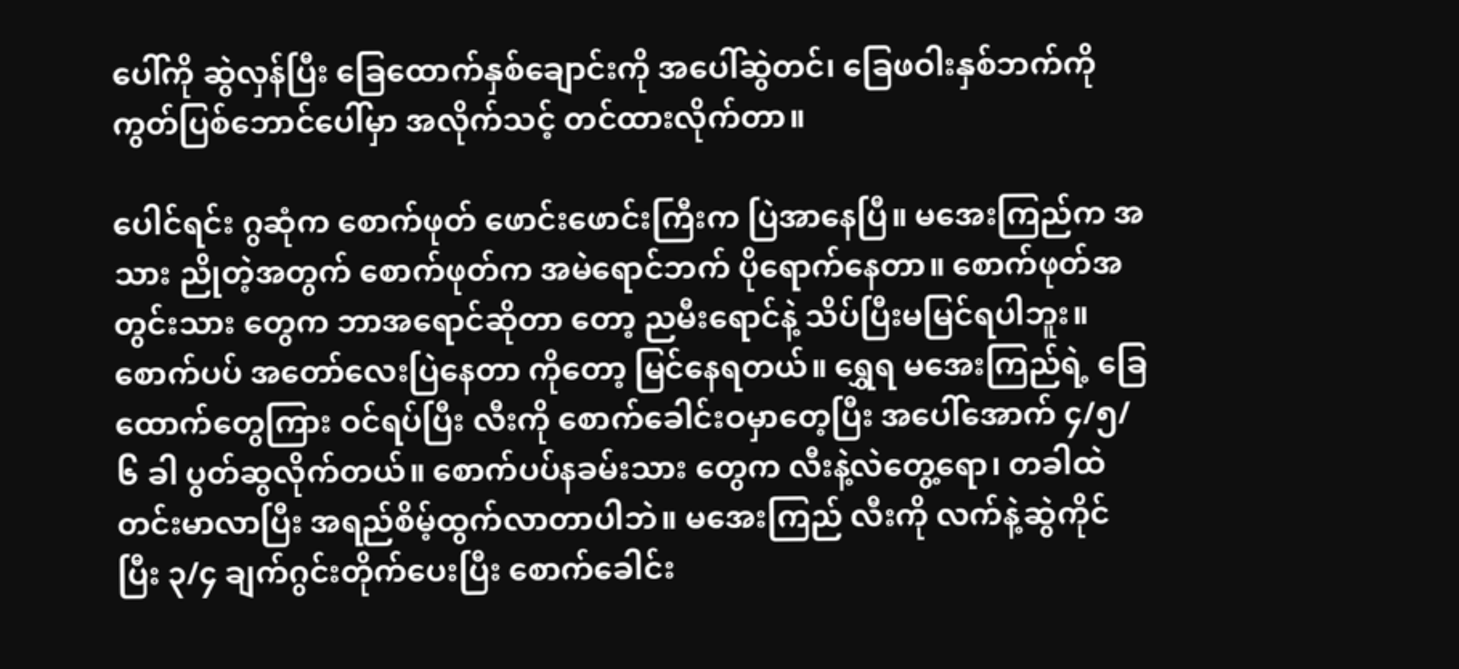ပေါ်ကို ဆွဲလှန်ပြီး ခြေထောက်နှစ်ချောင်းကို အပေါ်ဆွဲတင်၊ ခြေဖဝါးနှစ်ဘက်ကို ကွတ်ပြစ်ဘောင်ပေါ်မှာ အလိုက်သင့် တင်ထားလိုက်တာ။

ပေါင်ရင်း ဂွဆုံက စောက်ဖုတ် ဖောင်းဖောင်းကြီးက ပြဲအာနေပြီ။ မအေးကြည်က အသား ညိုတဲ့အတွက် စောက်ဖုတ်က အမဲရောင်ဘက် ပိုရောက်နေတာ။ စောက်ဖုတ်အတွင်းသား တွေက ဘာအရောင်ဆိုတာ တော့ ညမီးရောင်နဲ့ သိပ်ပြီးမမြင်ရပါဘူး။ စောက်ပပ် အတော်လေးပြဲနေတာ ကိုတော့ မြင်နေရတယ်။ ရွှေရ မအေးကြည်ရဲ့ ခြေထောက်တွေကြား ဝင်ရပ်ပြီး လီးကို စောက်ခေါင်းဝမှာတေ့ပြီး အပေါ်အောက် ၄/၅/၆ ခါ ပွတ်ဆွလိုက်တယ်။ စောက်ပပ်နခမ်းသား တွေက လီးနဲ့လဲတွေ့ရော၊ တခါထဲ တင်းမာလာပြီး အရည်စိမ့်ထွက်လာတာပါဘဲ။ မအေးကြည် လီးကို လက်နဲ့ဆွဲကိုင်ပြီး ၃/၄ ချက်ဂွင်းတိုက်ပေးပြီး စောက်ခေါင်း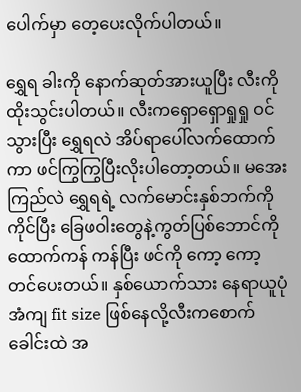ပေါက်မှာ တေ့ပေးလိုက်ပါတယ်။

ရွှေရ ခါးကို နောက်ဆုတ်အားယူပြီး လီးကို ထိုးသွင်းပါတယ်။ လီးကရှောရှောရှုရှု ဝင်သွားပြီး ရွှေရလဲ အိပ်ရာပေါ်လက်ထောက်ကာ ဖင်ကြွကြွပြီးလိုးပါတော့တယ်။ မအေးကြည်လဲ ရွှေရရဲ့ လက်မောင်းနှစ်ဘက်ကို ကိုင်ပြီး ခြေဖဝါးတွေနဲ့ကွတ်ပြစ်ဘောင်ကို ထောက်ကန် ကန်ပြီး ဖင်ကို ကော့ ကော့တင်ပေးတယ်။ နှစ်ယောက်သား နေရာယူပုံ အံကျ fit size ဖြစ်နေလို့လီးကစောက်ခေါင်းထဲ အ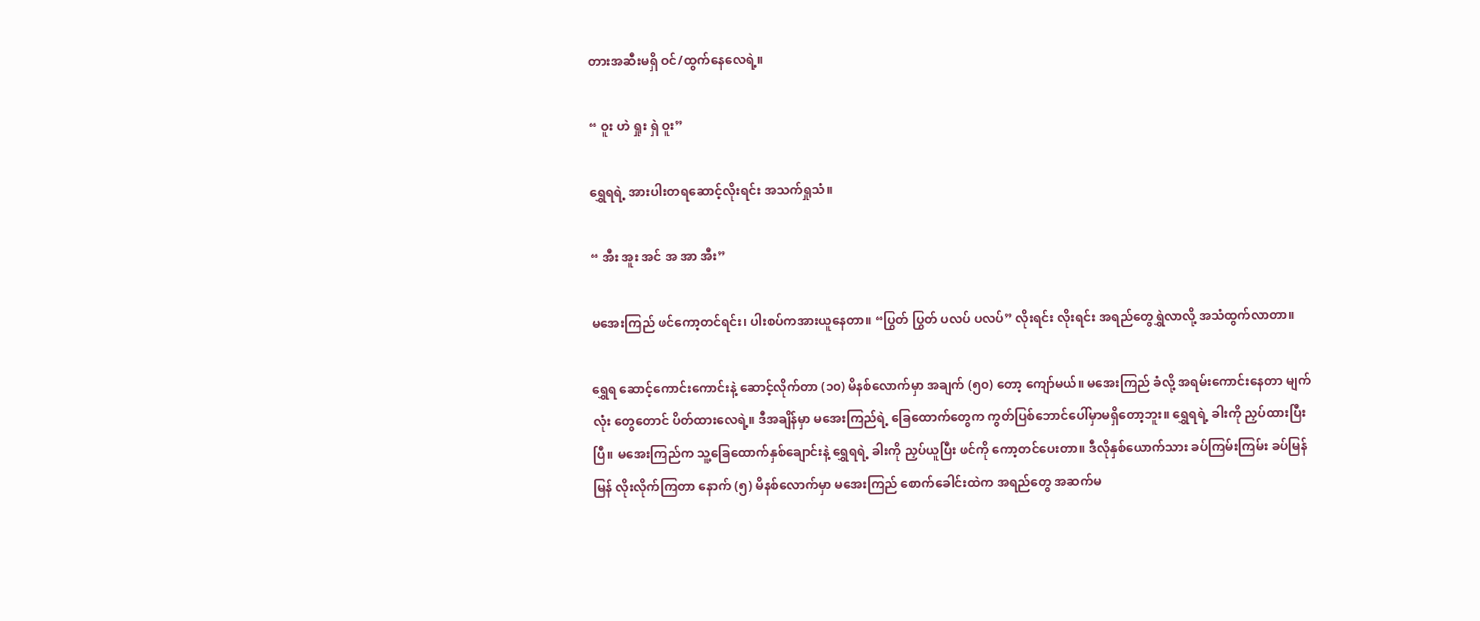တားအဆီးမရှိ ဝင်/ထွက်နေလေရဲ့။

“ ဝူး ဟဲ ရှုး ရှဲ ဝူး”

ရွှေရရဲ့ အားပါးတရဆောင့်လိုးရင်း အသက်ရှုသံ။

“ အီး အူး အင် အ အာ အီး”

မအေးကြည် ဖင်ကော့တင်ရင်း၊ ပါးစပ်ကအားယူနေတာ။ “ပြွတ် ပြွတ် ပလပ် ပလပ်” လိုးရင်း လိုးရင်း အရည်တွေရွှဲလာလို့ အသံထွက်လာတာ။

ရွှေရ ဆောင့်ကောင်းကောင်းနဲ့ ဆောင့်လိုက်တာ (၁၀) မိနစ်လောက်မှာ အချက် (၅၀) တော့ ကျော်မယ်။ မအေးကြည် ခံလို့ အရမ်းကောင်းနေတာ မျက်လုံး တွေတောင် ပိတ်ထားလေရဲ့။ ဒီအချိန်မှာ မအေးကြည်ရဲ့ ခြေထောက်တွေက ကွတ်ပြစ်ဘောင်ပေါ်မှာမရှိတော့ဘူး။ ရွှေရရဲ့ ခါးကို ညှပ်ထားပြီးပြီ။ မအေးကြည်က သူ့ခြေထောက်နှစ်ချောင်းနဲ့ ရွှေရရဲ့ ခါးကို ညှပ်ယူပြီး ဖင်ကို ကော့တင်ပေးတာ။ ဒီလိုနှစ်ယောက်သား ခပ်ကြမ်းကြမ်း ခပ်မြန်မြန် လိုးလိုက်ကြတာ နောက် (၅) မိနစ်လောက်မှာ မအေးကြည် စောက်ခေါင်းထဲက အရည်တွေ အဆက်မ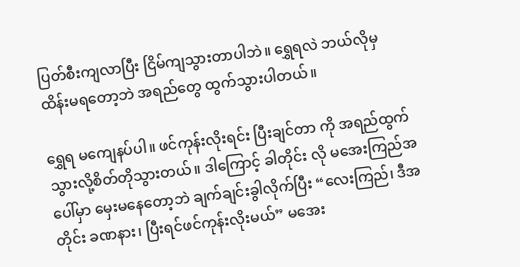ပြတ်စီးကျလာပြီး ငြိမ်ကျသွားတာပါဘဲ။ ရွှေရလဲ ဘယ်လိုမှ ထိန်းမရတော့ဘဲ အရည်တွေ ထွက်သွားပါတယ်။

ရွှေရ မကျေနပ်ပါ။ ဖင်ကုန်းလိုးရင်း ပြီးချင်တာ ကို အရည်ထွက်သွားလို့စိတ်တိုသွားတယ်။ ဒါကြောင့် ခါတိုင်း လို မအေးကြည်အပေါ်မှာ မှေးမနေတော့ဘဲ ချက်ချင်းခွါလိုက်ပြီး “လေးကြည်၊ ဒီအတိုင်း ခဏနား၊ ပြီးရင်ဖင်ကုန်းလိုးမယ်” မအေး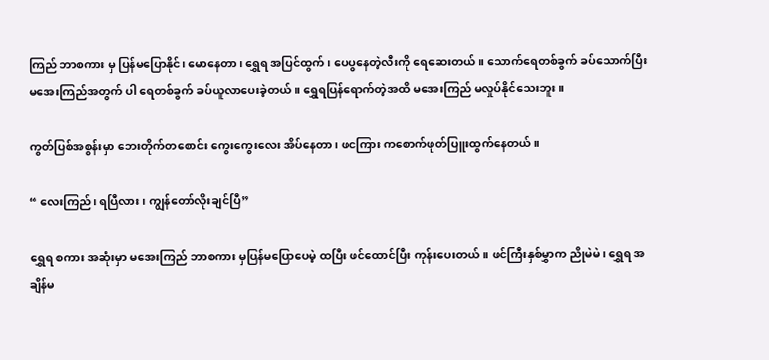ကြည် ဘာစကား မှ ပြန်မပြောနိုင်၊ မောနေတာ၊ ရွှေရ အပြင်ထွက်၊ ပေပွနေတဲ့လီးကို ရေဆေးတယ်။ သောက်ရေတစ်ခွက် ခပ်သောက်ပြီး မအေးကြည်အတွက် ပါ ရေတစ်ခွက် ခပ်ယူလာပေးခဲ့တယ်။ ရွှေရပြန်ရောက်တဲ့အထိ မအေးကြည် မလှုပ်နိုင်သေးဘူး။

ကွတ်ပြစ်အစွန်းမှာ ဘေးတိုက်တစောင်း ကွေးကွေးလေး အိပ်နေတာ၊ ဖငကြား ကစောက်ဖုတ်ပြူးထွက်နေတယ်။

“ လေးကြည်၊ ရပြီလား၊ ကျွန်တော်လိုးချင်ပြီ”

ရွှေရ စကား အဆုံးမှာ မအေးကြည် ဘာစကား မှပြန်မပြောပေမဲ့ ထပြီး ဖင်ထောင်ပြီး ကုန်းပေးတယ်။ ဖင်ကြီးနှစ်မွှာက ညိုမဲမဲ၊ ရွှေရ အချိန်မ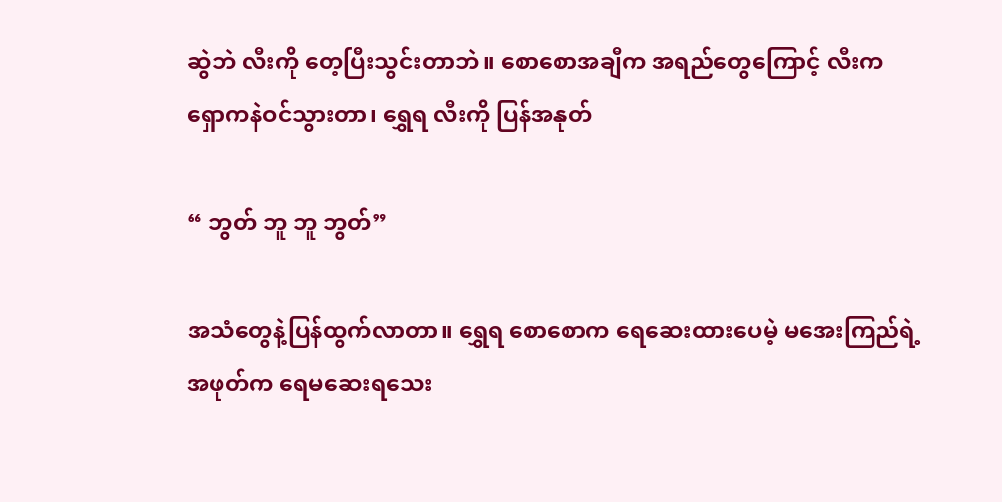ဆွဲဘဲ လီးကို တေ့ပြီးသွင်းတာဘဲ။ စောစောအချီက အရည်တွေကြောင့် လီးက ရှောကနဲဝင်သွားတာ၊ ရွှေရ လီးကို ပြန်အနုတ်

“ ဘွတ် ဘူ ဘူ ဘွတ်”

အသံတွေနဲ့ပြန်ထွက်လာတာ။ ရွှေရ စောစောက ရေဆေးထားပေမဲ့ မအေးကြည်ရဲ့ အဖုတ်က ရေမဆေးရသေး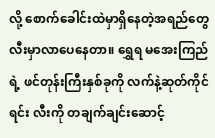လို့ စောက်ခေါင်းထဲမှာရှိနေတဲ့အရည်တွေ လီးမှာလာပေနေတာ။ ရွှေရ မအေးကြည်ရဲ့ ဖင်တုန်းကြီးနှစ်ခုကို လက်နဲ့ဆုတ်ကိုင်ရင်း လီးကို တချက်ချင်းဆောင့်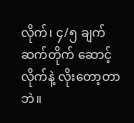လိုက်၊ ၄/၅ ချက် ဆက်တိုက် ဆောင့်လိုက်နဲ့ လိုးတော့တာဘဲ။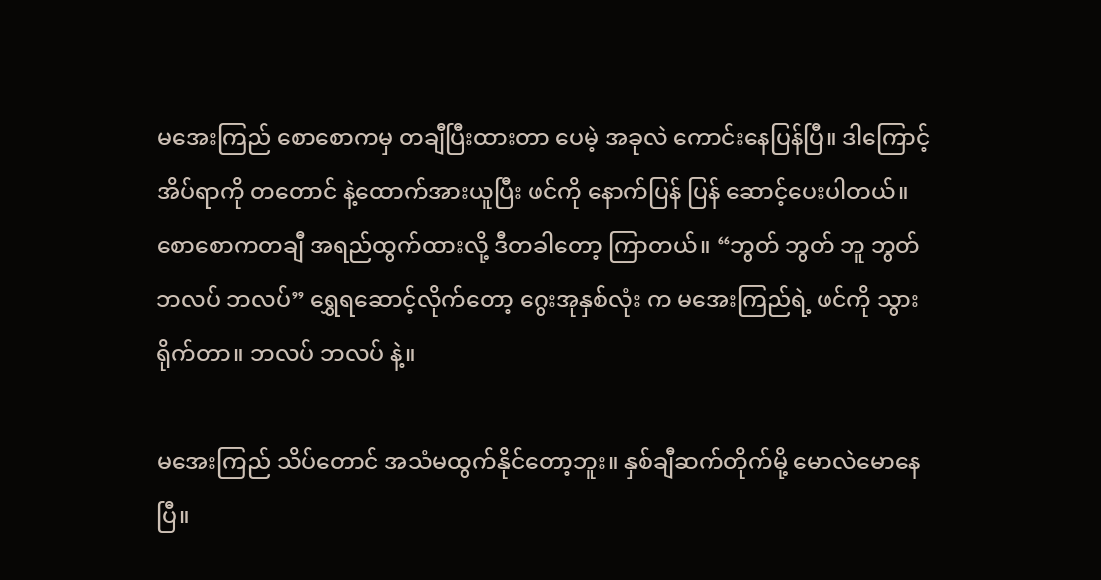မအေးကြည် စောစောကမှ တချီပြီးထားတာ ပေမဲ့ အခုလဲ ကောင်းနေပြန်ပြီ။ ဒါကြောင့် အိပ်ရာကို တတောင် နဲ့ထောက်အားယူပြီး ဖင်ကို နောက်ပြန် ပြန် ဆောင့်ပေးပါတယ်။ စောစောကတချီ အရည်ထွက်ထားလို့ ဒီတခါတော့ ကြာတယ်။ “ဘွတ် ဘွတ် ဘူ ဘွတ် ဘလပ် ဘလပ်” ရွှေရဆောင့်လိုက်တော့ ဂွေးအုနှစ်လုံး က မအေးကြည်ရဲ့ ဖင်ကို သွားရိုက်တာ။ ဘလပ် ဘလပ် နဲ့။

မအေးကြည် သိပ်တောင် အသံမထွက်နိုင်တော့ဘူး။ နှစ်ချီဆက်တိုက်မို့ မောလဲမောနေပြီ။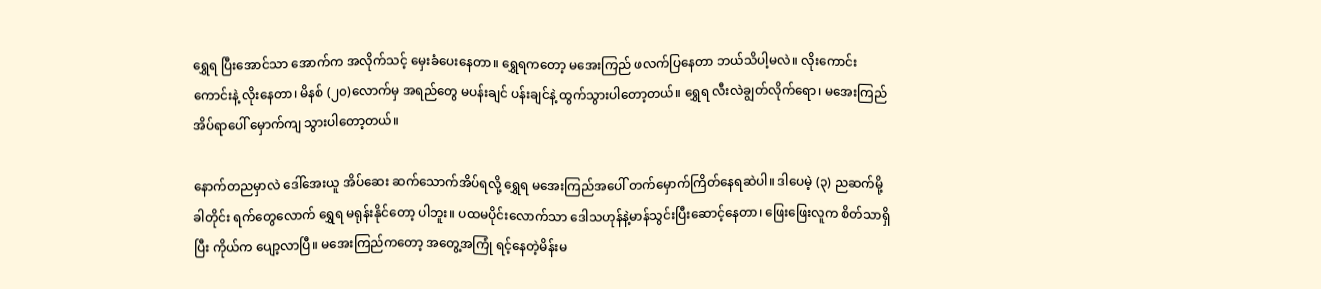ရွှေရ ပြီးအောင်သာ အောက်က အလိုက်သင့် မှေးခံပေးနေတာ။ ရွှေရကတော့ မအေးကြည် ဖလက်ပြနေတာ ဘယ်သိပါ့မလဲ။ လိုးကောင်းကောင်းနဲ့ လိုးနေတာ၊ မိနစ် (၂၀)လောက်မှ အရည်တွေ မပန်းချင် ပန်းချင်နဲ့ ထွက်သွားပါတော့တယ်။ ရွှေရ လီးလဲချွတ်လိုက်ရော၊ မအေးကြည် အိပ်ရာပေါ် မှောက်ကျ သွားပါတော့တယ်။

နောက်တညမှာလဲ ဒေါ်အေးယူ အိပ်ဆေး ဆက်သောက်အိပ်ရလို့ ရွှေရ မအေးကြည်အပေါ် တက်မှောက်ကြိတ်နေရဆဲပါ။ ဒါပေမဲ့ (၃) ညဆက်မို့ ခါတိုင်း ရက်တွေလောက် ရွှေရ မရုန်းနိုင်တော့ ပါဘူး။ ပထမပိုင်းလောက်သာ ဒေါသဟုန်နဲ့မာန်သွင်းပြီးဆောင့်နေတာ၊ ဖြေးဖြေးလူက စိတ်သာရှိပြီး ကိုယ်က ပျော့လာပြီ။ မအေးကြည်ကတော့ အတွေ့အကြုံ ရင့်နေတဲ့မိန်းမ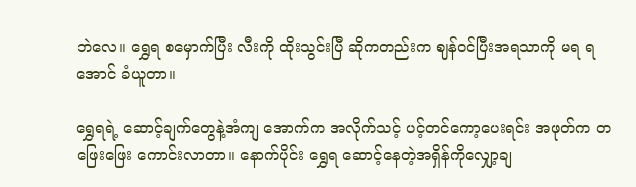ဘဲလေ။ ရွှေရ စမှောက်ပြီး လီးကို ထိုးသွင်းပြီ ဆိုကတည်းက ဈန်ဝင်ပြီးအရသာကို မရ ရအောင် ခံယူတာ။

ရွှေရရဲ့ ဆောင့်ချက်တွေနဲ့အံကျ အောက်က အလိုက်သင့် ပင့်တင်ကော့ပေးရင်း အဖုတ်က တဖြေးဖြေး ကောင်းလာတာ။ နောက်ပိုင်း ရွှေရ ဆောင့်နေတဲ့အရှိန်ကိုလျှော့ချ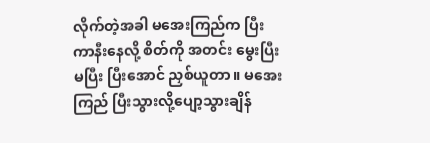လိုက်တဲ့အခါ မအေးကြည်က ပြီးကာနီးနေလို့ စိတ်ကို အတင်း မွေးပြီး မပြီး ပြီးအောင် ညှစ်ယူတာ။ မအေးကြည် ပြီးသွားလို့ပျော့သွားချိန်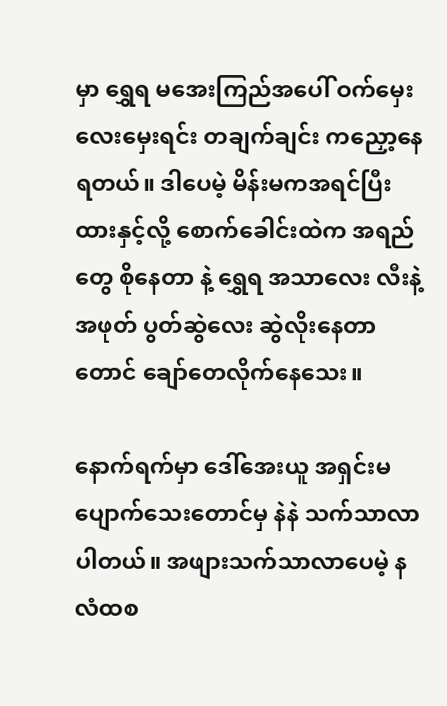မှာ ရွှေရ မအေးကြည်အပေါ် ဝက်မှေးလေးမှေးရင်း တချက်ချင်း ကညှော့နေရတယ်။ ဒါပေမဲ့ မိန်းမကအရင်ပြီးထားနှင့်လို့ စောက်ခေါင်းထဲက အရည်တွေ စိုနေတာ နဲ့ ရွှေရ အသာလေး လီးနဲ့အဖုတ် ပွတ်ဆွဲလေး ဆွဲလိုးနေတာတောင် ချော်တေလိုက်နေသေး။

နောက်ရက်မှာ ဒေါ်အေးယူ အရှင်းမပျောက်သေးတောင်မှ နဲနဲ သက်သာလာပါတယ်။ အဖျားသက်သာလာပေမဲ့ နလံထစ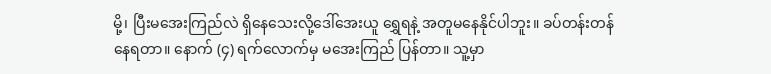မို့၊ ပြီးမအေးကြည်လဲ ရှိနေသေးလို့ဒေါ်အေးယူ ရွှေရနဲ့ အတူမနေနိုင်ပါဘူး။ ခပ်တန်းတန်နေရတာ။ နောက် (၄) ရက်လောက်မှ မအေးကြည် ပြန်တာ။ သူ့မှာ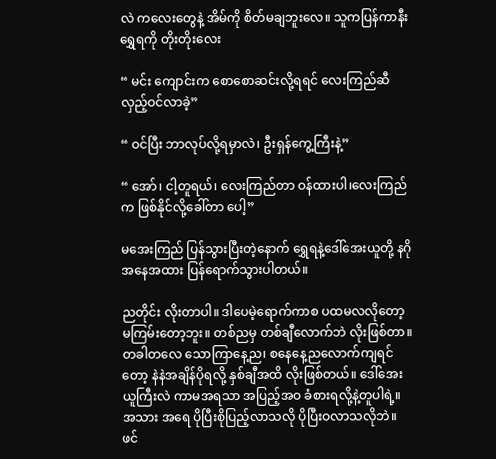လဲ ကလေးတွေနဲ့ အိမ်ကို စိတ်မချဘူးလေ။ သူကပြန်ကာနီး ရွှေရကို တိုးတိုးလေး

“ မင်း ကျောင်းက စောစောဆင်းလို့ရရင် လေးကြည်ဆီ လှည့်ဝင်လာခဲ့”

“ ဝင်ပြီး ဘာလုပ်လို့ရမှာလဲ၊ ဦးရှန်ကွေ့ကြီးနဲ့”

“ အော်၊ ငါ့တူရယ်၊ လေးကြည်တာ ဝန်ထားပါ၊လေးကြည်က ဖြစ်နိုင်လို့ခေါ်တာ ပေါ့”

မအေးကြည် ပြန်သွားပြီးတဲ့နောက် ရွှေရနဲ့ဒေါ်အေးယူတို့ နဂိုအနေအထား ပြန်ရောက်သွားပါတယ်။

ညတိုင်း လိုးတာပါ။ ဒါပေမဲ့ရောက်ကာစ ပထမလလိုတော့ မကြမ်းတော့ဘူး။ တစ်ညမှ တစ်ချီလောက်ဘဲ လိုးဖြစ်တာ။ တခါတလေ သောကြာနေ့ည၊ စနေနေ့ညလောက်ကျရင်တော့ နဲနဲအချိန်ပိုရလို့ နှစ်ချီအထိ လိုးဖြစ်တယ်။ ဒေါ်အေးယူကြီးလဲ ကာမအရသာ အပြည့်အဝ ခံစားရလို့နဲ့တူပါရဲ့။ အသား အရေ ပိုပြီးစိုပြည့်လာသလို ပိုပြီးဝလာသလိုဘဲ။ ဖင်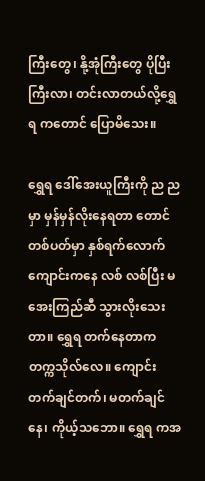ကြီးတွေ၊ နို့အုံကြီးတွေ ပိုပြီးကြီးလာ၊ တင်းလာတယ်လို့ရွှေရ ကတောင် ပြောမိသေး။

ရွှေရ ဒေါ်အေးယူကြီးကို ည ညမှာ မှန်မှန်လိုးနေရတာ တောင် တစ်ပတ်မှာ နှစ်ရက်လောက် ကျောင်းကနေ လစ် လစ်ပြီး မအေးကြည်ဆီ သွားလိုးသေးတာ။ ရွှေရ တက်နေတာက တက္ကသိုလ်လေ။ ကျောင်းတက်ချင်တက်၊ မတက်ချင်နေ၊ ကိုယ့်သဘော။ ရွှေရ ကအ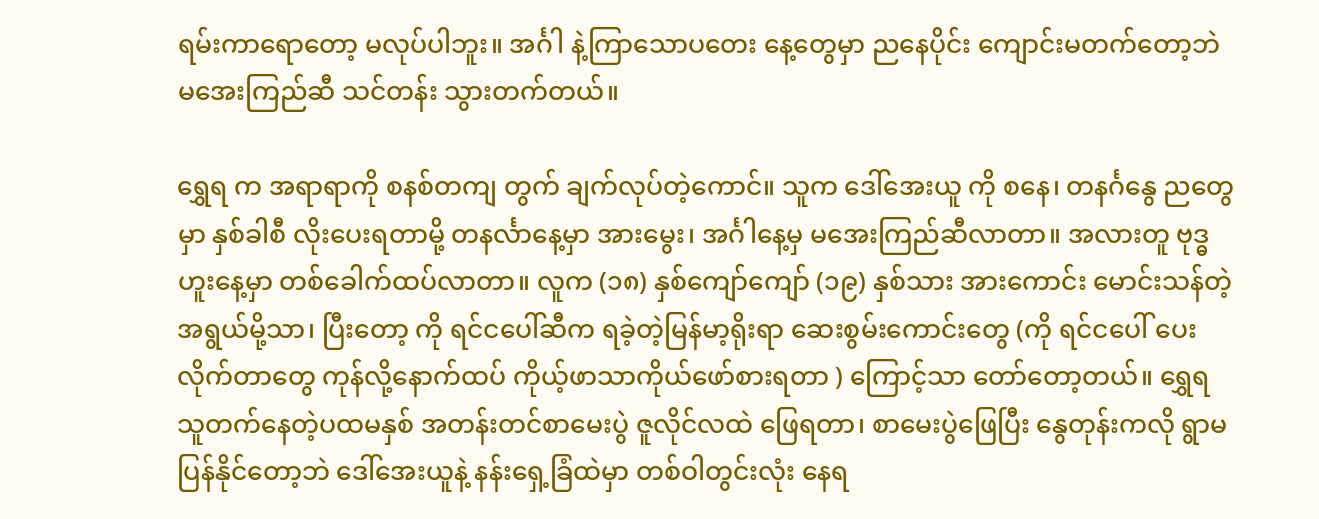ရမ်းကာရောတော့ မလုပ်ပါဘူး။ အင်္ဂါ နဲ့ကြာသောပတေး နေ့တွေမှာ ညနေပိုင်း ကျောင်းမတက်တော့ဘဲ မအေးကြည်ဆီ သင်တန်း သွားတက်တယ်။

ရွှေရ က အရာရာကို စနစ်တကျ တွက် ချက်လုပ်တဲ့ကောင်။ သူက ဒေါ်အေးယူ ကို စနေ၊ တနင်္ဂနွေ ညတွေမှာ နှစ်ခါစီ လိုးပေးရတာမို့ တနင်္လာနေ့မှာ အားမွေး၊ အင်္ဂါနေ့မှ မအေးကြည်ဆီလာတာ။ အလားတူ ဗုဒ္ဓဟူးနေ့မှာ တစ်ခေါက်ထပ်လာတာ။ လူက (၁၈) နှစ်ကျော်ကျော် (၁၉) နှစ်သား အားကောင်း မောင်းသန်တဲ့အရွယ်မို့သာ၊ ပြီးတော့ ကို ရင်ငပေါ်ဆီက ရခဲ့တဲ့မြန်မာ့ရိုးရာ ဆေးစွမ်းကောင်းတွေ (ကို ရင်ငပေါ် ပေးလိုက်တာတွေ ကုန်လို့နောက်ထပ် ကိုယ့်ဖာသာကိုယ်ဖော်စားရတာ ) ကြောင့်သာ တော်တော့တယ်။ ရွှေရ သူတက်နေတဲ့ပထမနှစ် အတန်းတင်စာမေးပွဲ ဇူလိုင်လထဲ ဖြေရတာ၊ စာမေးပွဲဖြေပြီး နွေတုန်းကလို ရွာမပြန်နိုင်တော့ဘဲ ဒေါ်အေးယူနဲ့ နန်းရှေ့ခြံထဲမှာ တစ်ဝါတွင်းလုံး နေရ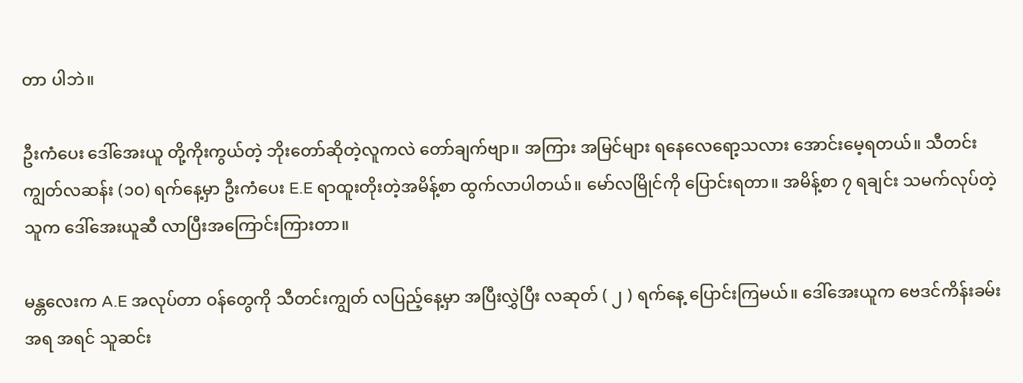တာ ပါဘဲ။

ဦးကံပေး ဒေါ်အေးယူ တို့ကိုးကွယ်တဲ့ ဘိုးတော်ဆိုတဲ့လူကလဲ တော်ချက်ဗျာ။ အကြား အမြင်များ ရနေလေရော့သလား အောင်းမေ့ရတယ်။ သီတင်းကျွတ်လဆန်း (၁၀) ရက်နေ့မှာ ဦးကံပေး E.E ရာထူးတိုးတဲ့အမိန့်စာ ထွက်လာပါတယ်။ မော်လမြိုင်ကို ပြောင်းရတာ။ အမိန့်စာ ၇ ရချင်း သမက်လုပ်တဲ့သူက ဒေါ်အေးယူဆီ လာပြီးအကြောင်းကြားတာ။

မန္တလေးက A.E အလုပ်တာ ဝန်တွေကို သီတင်းကျွတ် လပြည့်နေ့မှာ အပြီးလွှဲပြီး လဆုတ် ( ၂ ) ရက်နေ့ ပြောင်းကြမယ်။ ဒေါ်အေးယူက ဗေဒင်ကိန်းခမ်းအရ အရင် သူဆင်း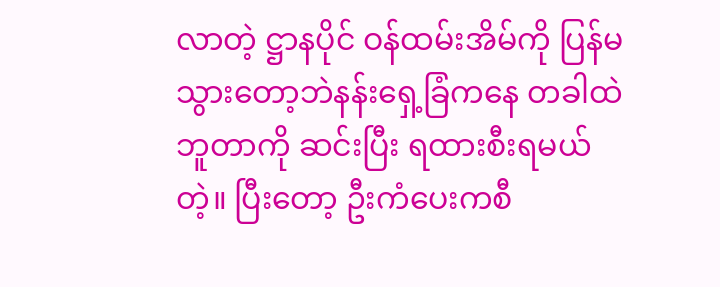လာတဲ့ ဋ္ဌာနပိုင် ဝန်ထမ်းအိမ်ကို ပြန်မသွားတော့ဘဲနန်းရှေ့ခြံကနေ တခါထဲ ဘူတာကို ဆင်းပြီး ရထားစီးရမယ်တဲ့။ ပြီးတော့ ဦးကံပေးကစီ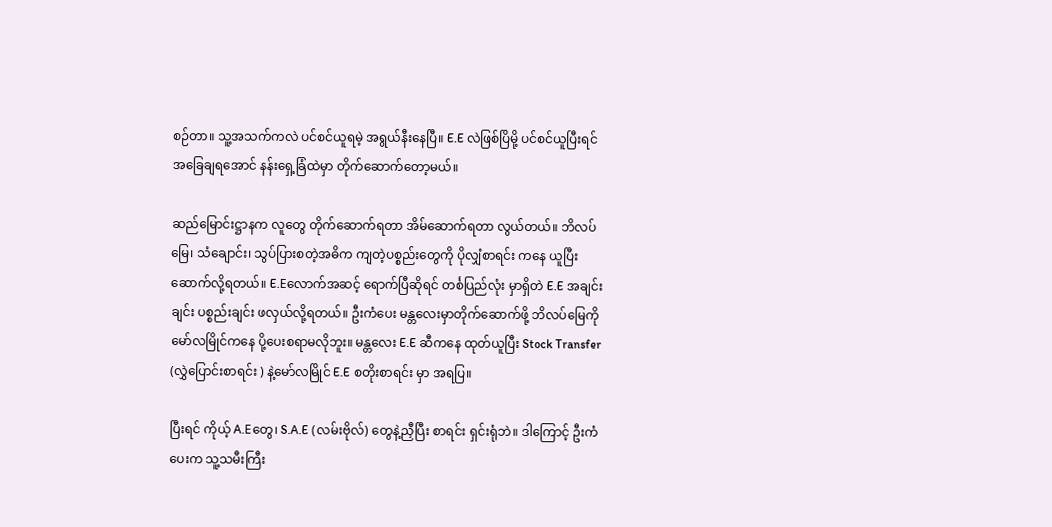စဉ်တာ။ သူ့အသက်ကလဲ ပင်စင်ယူရမဲ့ အရွယ်နီးနေပြီ။ E.E လဲဖြစ်ပြိမို့ ပင်စင်ယူပြီးရင် အခြေချရအောင် နန်းရှေ့ခြံထဲမှာ တိုက်ဆောက်တော့မယ်။

ဆည်မြောင်းဋ္ဌာနက လူတွေ တိုက်ဆောက်ရတာ အိမ်ဆောက်ရတာ လွယ်တယ်။ ဘိလပ်မြေ၊ သံချောင်း၊ သွပ်ပြားစတဲ့အဓိက ကျတဲ့ပစ္စည်းတွေကို ပိုလျှံစာရင်း ကနေ ယူပြီး ဆောက်လို့ရတယ်။ E.Eလောက်အဆင့် ရောက်ပြီဆိုရင် တင်္စပြည်လုံး မှာရှိတဲ E.E အချင်းချင်း ပစ္စည်းချင်း ဖလှယ်လို့ရတယ်။ ဦးကံပေး မန္တလေးမှာတိုက်ဆောက်ဖို့ ဘိလပ်မြေကို မော်လမြိုင်ကနေ ပို့ပေးစရာမလိုဘူး။ မန္တလေး E.E ဆီကနေ ထုတ်ယူပြီး Stock Transfer (လွှဲပြောင်းစာရင်း ) နဲ့မော်လမြိုင် E.E စတိုးစာရင်း မှာ အရပြ။

ပြီးရင် ကိုယ့် A.Eတွေ၊ S.A.E (လမ်းဗိုလ်) တွေနဲ့ညှီပြီး စာရင်း ရှင်းရုံဘဲ။ ဒါကြောင့် ဦးကံပေးက သူ့သမီးကြီး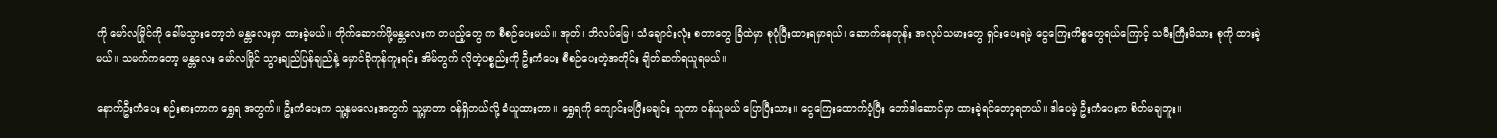ကို မော်လမြိုင်ကို ခေါ်မသွားတော့ဘဲ မန္တလေးမှာ ထားခဲ့မယ်။ တိုက်ဆောက်ဖို့မန္တလေးက တပည့်တွေ က စီစဉ်ပေးမယ်။ အုတ်၊ ဘိလပ်မြေ၊ သံချောင်းလုံး စတာတွေ ခြံထဲမှာ စုပုံပြီးထားရမှာရယ်၊ ဆောက်နေတုန်း အလုပ်သမားတွေ ရှင်းပေးရမဲ့ ငွေကြေးကိစ္စတွေရယ်ကြောင့် သမီးကြီးမိသား စုကို ထားခဲ့မယ်။ သမက်ကတော့ မန္တလေး မော်လမြိုင် သွားချည်ပြန်ချည်နဲ့ မှောင်ခိုကုန်ကူးရင်း အိမ်တွက် လိုတဲ့ပစ္စည်းကို ဦးကံပေး စီစဉ်ပေးတဲ့အတိုင်း ချိတ်ဆက်ရယူရမယ်။

နောက်ဦးကံပေး စဉ်းစားတာက ရွှေရ အတွက်။ ဦးကံပေးက သူ့နှမလေးအတွက် သူ့မှာတာ ဝန်ရှိတယ်လို့ ခံယူထားတာ။ ရွှေရကို ကျောင်းမပြီးမချင်း သူတာ ဝန်ယူမယ် ပြောပြီးသား။ ငွေကြေးထောက်ပံ့ပြီး ဘော်ဒါဆောင်မှာ ထားခဲ့ရင်တော့ရတယ်။ ဒါပေမဲ့ ဦးကံပေးက စိတ်မချဘူး။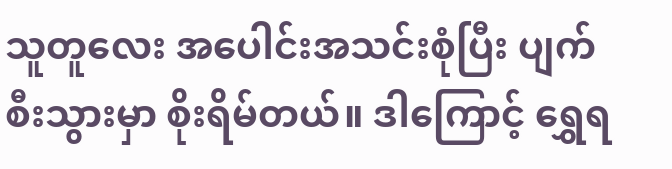သူတူလေး အပေါင်းအသင်းစုံပြီး ပျက်စီးသွားမှာ စိုးရိမ်တယ်။ ဒါကြောင့် ရွှေရ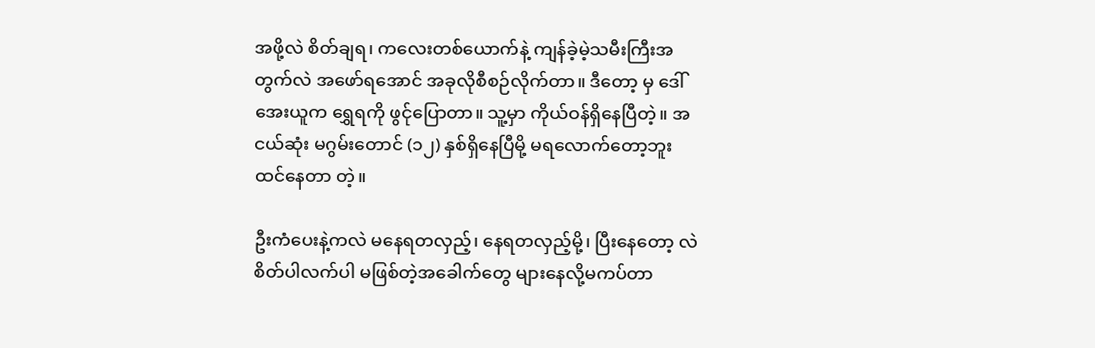အဖို့လဲ စိတ်ချရ၊ ကလေးတစ်ယောက်နဲ့ ကျန်ခဲ့မဲ့သမီးကြီးအတွက်လဲ အဖော်ရအောင် အခုလိုစီစဉ်လိုက်တာ။ ဒီတော့ မှ ဒေါ်အေးယူက ရွှေရကို ဖွင်ုပြောတာ။ သူ့မှာ ကိုယ်ဝန်ရှိနေပြီတဲ့။ အငယ်ဆုံး မဂွမ်းတောင် (၁၂) နှစ်ရှိနေပြီမို့ မရလောက်တော့ဘူး ထင်နေတာ တဲ့။

ဦးကံပေးနဲ့ကလဲ မနေရတလှည့်၊ နေရတလှည့်မို့၊ ပြီးနေတော့ လဲ စိတ်ပါလက်ပါ မဖြစ်တဲ့အခေါက်တွေ များနေလို့မကပ်တာ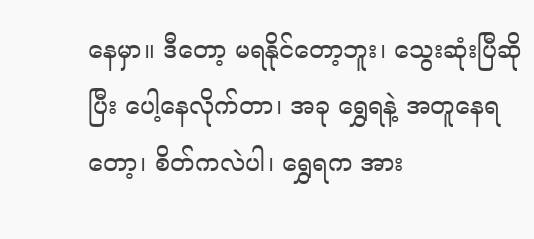နေမှာ။ ဒီတော့ မရနိုင်တော့ဘူး၊ သွေးဆုံးပြီဆိုပြီး ပေါ့နေလိုက်တာ၊ အခု ရွှေရနဲ့ အတူနေရတော့၊ စိတ်ကလဲပါ၊ ရွှေရက အား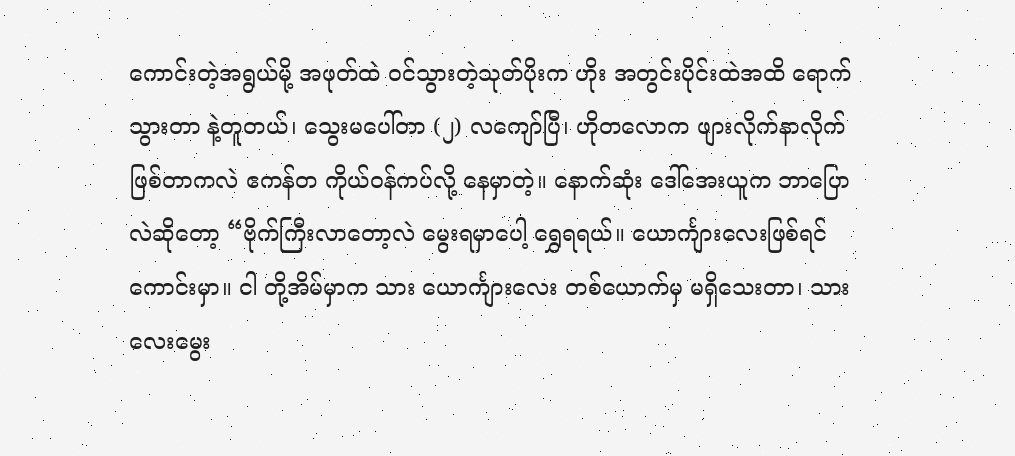ကောင်းတဲ့အရွယ်မို့ အဖုတ်ထဲ ဝင်သွားတဲ့သုတ်ပိုးက ဟိုး အတွင်းပိုင်းထဲအထိ ရောက်သွားတာ နဲ့တူတယ်၊ သွေးမပေါ်တာ (၂) လကျော်ပြီ၊ ဟိုတလောက ဖျားလိုက်နာလိုက်ဖြစ်တာကလဲ ဧကန်တ ကိုယ်ဝန်ကပ်လို့ နေမှာတဲ့။ နောက်ဆုံး ဒေါ်အေးယူက ဘာပြောလဲဆိုတော့ “ဗိုက်ကြီးလာတော့လဲ မွေးရမှာပေါ့ ရွှေရရယ်။ ယောင်္ကျားလေးဖြစ်ရင် ကောင်းမှာ။ ငါ တို့အိမ်မှာက သား ယောင်္ကျားလေး တစ်ယောက်မှ မရှိသေးတာ၊ သားလေးမွေး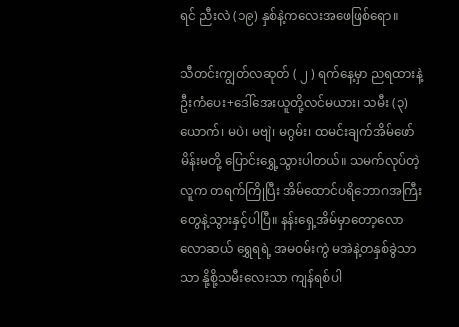ရင် ညီးလဲ (၁၉) နှစ်နဲ့ကလေးအဖေဖြစ်ရော။

သီတင်းကျွတ်လဆုတ် ( ၂ ) ရက်နေ့မှာ ညရထားနဲ့ ဦးကံပေး+ဒေါ်အေးယူတို့လင်မယား၊ သမီး (၃) ယောက်၊ မပဲ၊ မဗျဲ၊ မဂွမ်း၊ ထမင်းချက်အိမ်ဖော်မိန်းမတို့ ပြောင်းရွှေ့သွားပါတယ်။ သမက်လုပ်တဲ့လူက တရက်ကြိုပြီး အိမ်ထောင်ပရိဘောဂအကြီးတွေနဲ့သွားနှင့်ပါပြီ။ နန်းရှေ့အိမ်မှာတော့လောလောဆယ် ရွှေရရဲ့ အမဝမ်းကွဲ မအဲနဲ့တနှစ်ခွဲသာသာ နို့စို့သမီးလေးသာ ကျန်ရစ်ပါ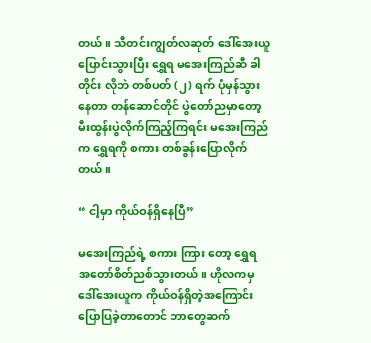တယ်။ သီတင်းကျွတ်လဆုတ် ဒေါ်အေးယူ ပြောင်းသွားပြီး ရွှေရ မအေးကြည်ဆီ ခါတိုင်း လိုဘဲ တစ်ပတ် (၂) ရက် ပုံမှန်သွားနေတာ တန်ဆောင်တိုင် ပွဲတော်ညမှာတော့ မီးထွန်းပွဲလိုက်ကြည့်ကြရင်း မအေးကြည်က ရွှေရကို စကား တစ်ခွန်းပြောလိုက်တယ်။

“ ငါ့မှာ ကိုယ်ဝန်ရှိနေပြီ”

မအေးကြည်ရဲ့ စကား ကြား တော့ ရွှေရ အတော်စိတ်ညစ်သွားတယ်။ ဟိုလကမှ ဒေါ်အေးယူက ကိုယ်ဝန်ရှိတဲ့အကြောင်း ပြောပြခဲ့တာတောင် ဘာတွေဆက်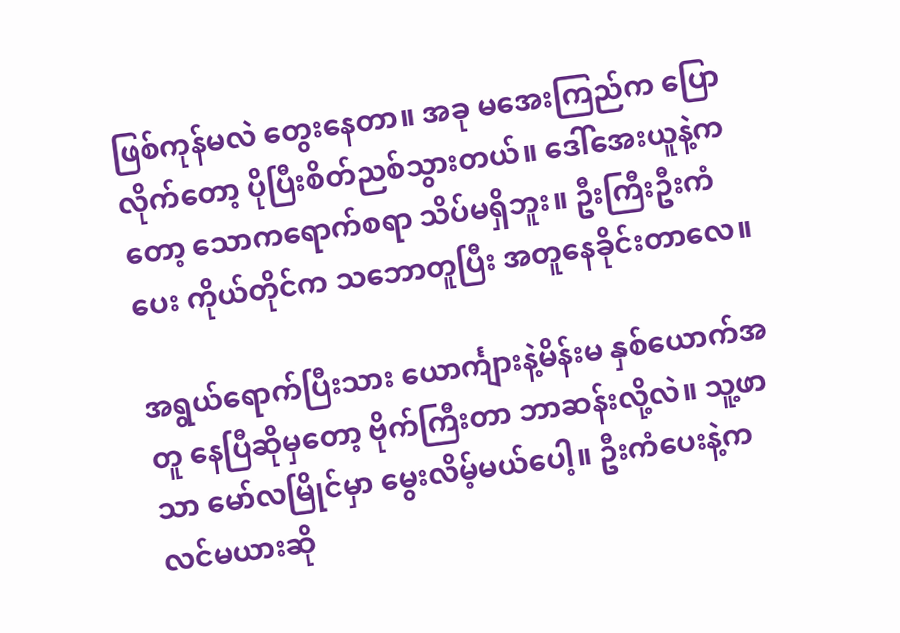ဖြစ်ကုန်မလဲ တွေးနေတာ။ အခု မအေးကြည်က ပြောလိုက်တော့ ပိုပြီးစိတ်ညစ်သွားတယ်။ ဒေါ်အေးယူနဲ့က တော့ သောကရောက်စရာ သိပ်မရှိဘူး။ ဦးကြီးဦးကံပေး ကိုယ်တိုင်က သဘောတူပြီး အတူနေခိုင်းတာလေ။

အရွယ်ရောက်ပြီးသား ယောင်္ကျားနဲ့မိန်းမ နှစ်ယောက်အတူ နေပြီဆိုမှတော့ ဗိုက်ကြီးတာ ဘာဆန်းလို့လဲ။ သူ့ဖာသာ မော်လမြိုင်မှာ မွေးလိမ့်မယ်ပေါ့။ ဦးကံပေးနဲ့က လင်မယားဆို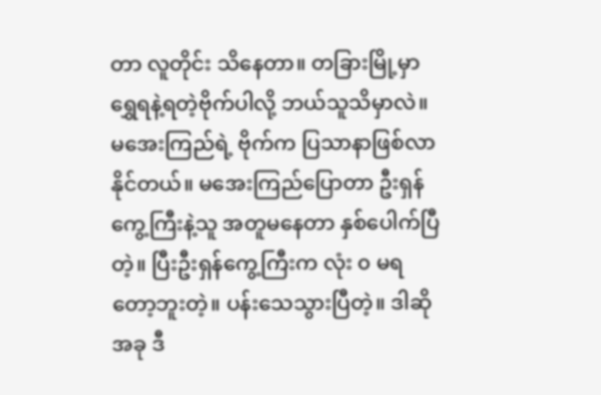တာ လူတိုင်း သိနေတာ။ တခြားမြို့မှာ ရွှေရနဲ့ရတဲ့ဗိုက်ပါလို့ ဘယ်သူသိမှာလဲ။ မအေးကြည်ရဲ့ ဗိုက်က ပြသာနာဖြစ်လာနိုင်တယ်။ မအေးကြည်ပြောတာ ဦးရှန်ကွေ့ကြီးနဲ့သူ အတူမနေတာ နှစ်ပေါက်ပြီတဲ့။ ပြီးဦးရှန်ကွေ့ကြီးက လုံး ၀ မရတော့ဘူးတဲ့။ ပန်းသေသွားပြီတဲ့။ ဒါဆို အခု ဒီ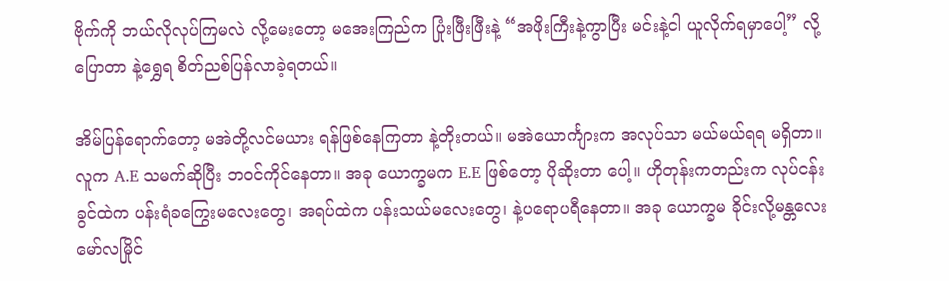ဗိုက်ကို ဘယ်လိုလုပ်ကြမလဲ လို့မေးတော့ မအေးကြည်က ပြုံးဖြီးဖြီးနဲ့ “အဖိုးကြီးနဲ့ကွာပြီး မင်းနဲ့ငါ ယူလိုက်ရမှာပေါ့” လို့ပြောတာ နဲ့ရွှေရ စိတ်ညစ်ပြန်လာခဲ့ရတယ်။

အိမ်ပြန်ရောက်တော့ မအဲတို့လင်မယား ရန်ဖြစ်နေကြတာ နဲ့တိုးတယ်။ မအဲယောင်္ကျားက အလုပ်သာ မယ်မယ်ရရ မရှိတာ။ လူက A.E သမက်ဆိုပြီး ဘဝင်ကိုင်နေတာ။ အခု ယောက္ခမက E.E ဖြစ်တော့ ပိုဆိုးတာ ပေါ့။ ဟိုတုန်းကတည်းက လုပ်ငန်းခွင်ထဲက ပန်းရံခကြွေးမလေးတွေ၊ အရပ်ထဲက ပန်းသယ်မလေးတွေ၊ နဲ့ပရောပရီနေတာ။ အခု ယောက္ခမ ခိုင်းလို့မန္တလေး မော်လမြိုင်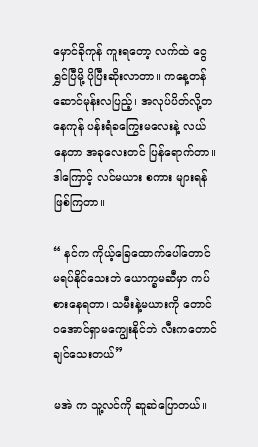မှောင်ခိုကုန် ကူးရတော့ လက်ထဲ ငွေရွှင်ပြီမို့ ပိုပြီးဆိုးလာတာ။ ကနေ့တန်ဆောင်မုန်းလပြည့်၊ အလုပ်ပိတ်လို့တနေကုန် ပန်းရံခကြွေးမလေးနဲ့ လယ်နေတာ အခုလေးတင် ပြန်ရောက်တာ။ ဒါကြောင့် လင်မယား စကား များရန်ဖြစ်ကြတာ။

“ နင်က ကိုယ့်ခြေထောက်ပေါ်တောင် မရပ်နိုင်သေးဘဲ ယောက္ခမဆီမှာ ကပ်စားနေရတာ၊ သမီးနဲ့မယားကို တောင် ဝအောင်ရှာမကျွေးနိုင်ဘဲ လီးကတောင် ချင်သေးတယ်”

မအဲ က သူ့လင်ကို ဆူဆဲပြောတယ်။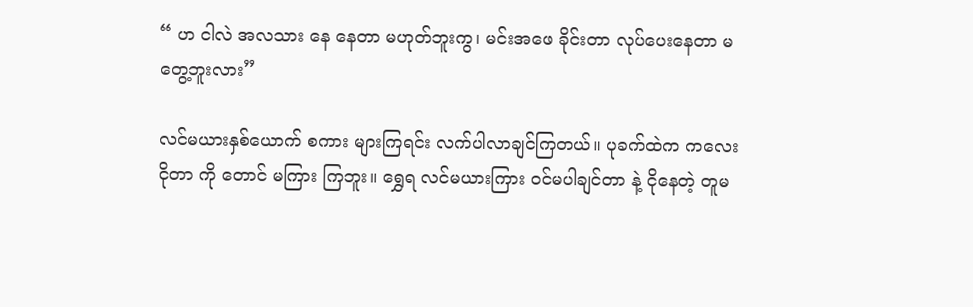“ ဟ ငါလဲ အလသား နေ နေတာ မဟုတ်ဘူးကွ၊ မင်းအဖေ ခိုင်းတာ လုပ်ပေးနေတာ မတွေ့ဘူးလား”

လင်မယားနှစ်ယောက် စကား များကြရင်း လက်ပါလာချင်ကြတယ်။ ပုခက်ထဲက ကလေးငိုတာ ကို တောင် မကြား ကြဘူး။ ရွှေရ လင်မယားကြား ဝင်မပါချင်တာ နဲ့ ငိုနေတဲ့ တူမ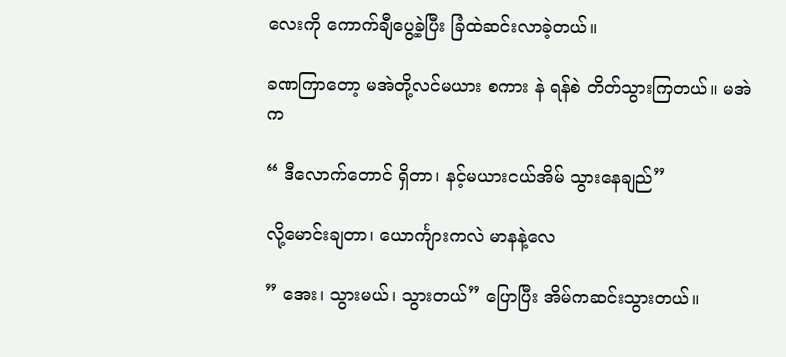လေးကို ကောက်ချီပွေ့ခဲ့ပြီး ခြံထဲဆင်းလာခဲ့တယ်။

ခဏကြာတော့ မအဲတို့လင်မယား စကား နဲ ရန်စဲ တိတ်သွားကြတယ်။ မအဲက

“ ဒီလောက်တောင် ရှိတာ၊ နင့်မယားငယ်အိမ် သွားနေချည်”

လို့မောင်းချတာ၊ ယောင်္ကျားကလဲ မာနနဲ့လေ

” အေး၊ သွားမယ်၊ သွားတယ်” ပြောပြီး အိမ်ကဆင်းသွားတယ်။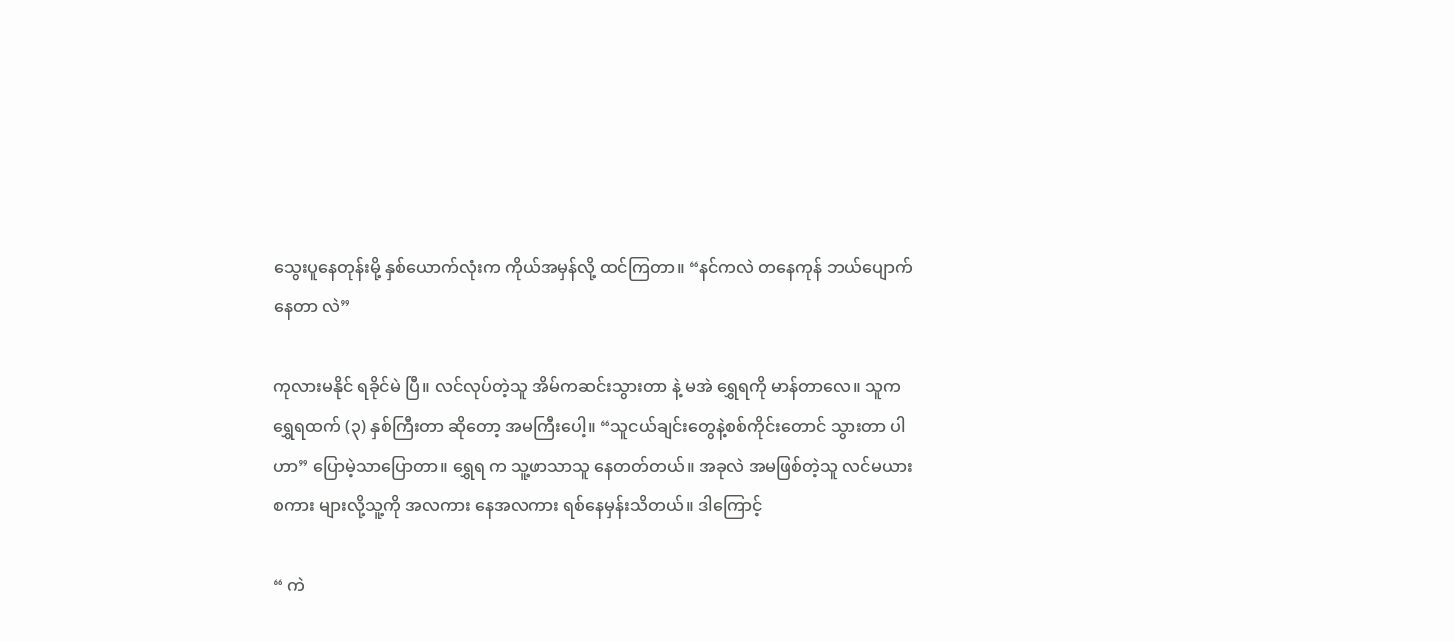သွေးပူနေတုန်းမို့ နှစ်ယောက်လုံးက ကိုယ်အမှန်လို့ ထင်ကြတာ။ “နင်ကလဲ တနေကုန် ဘယ်ပျောက်နေတာ လဲ”

ကုလားမနိုင် ရခိုင်မဲ ပြီ။ လင်လုပ်တဲ့သူ အိမ်ကဆင်းသွားတာ နဲ့ မအဲ ရွှေရကို မာန်တာလေ။ သူက ရွှေရထက် (၃) နှစ်ကြီးတာ ဆိုတော့ အမကြီးပေါ့။ “သူငယ်ချင်းတွေနဲ့စစ်ကိုင်းတောင် သွားတာ ပါဟာ” ပြောမဲ့သာပြောတာ။ ရွှေရ က သူ့ဖာသာသူ နေတတ်တယ်။ အခုလဲ အမဖြစ်တဲ့သူ လင်မယား စကား များလို့သူ့ကို အလကား နေအလကား ရစ်နေမှန်းသိတယ်။ ဒါကြောင့်

“ ကဲ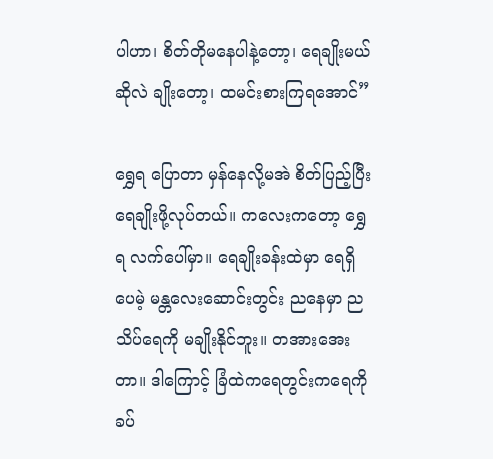ပါဟာ၊ စိတ်တိုမနေပါနဲ့တော့၊ ရေချိုးမယ်ဆိုလဲ ချိုးတော့၊ ထမင်းစားကြရအောင်”

ရွှေရ ပြောတာ မှန်နေလို့မအဲ စိတ်ပြည့်ပြီး ရေချိုးဖို့လုပ်တယ်။ ကလေးကတော့ ရွှေရ လက်ပေါ်မှာ။ ရေချိုးခန်းထဲမှာ ရေရှိပေမဲ့ မန္တလေးဆောင်းတွင်း ညနေမှာ ညသိပ်ရေကို မချိုးနိုင်ဘူး။ တအားအေးတာ။ ဒါကြောင့် ခြံထဲကရေတွင်းကရေကို ခပ်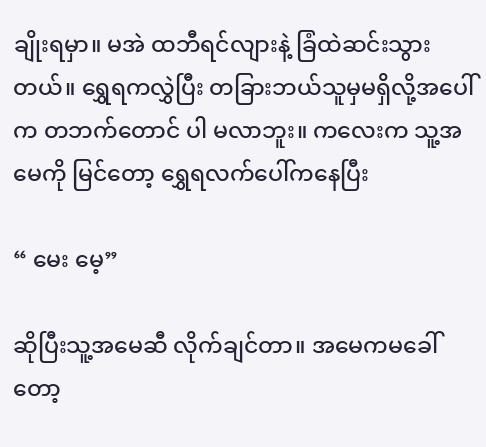ချိုးရမှာ။ မအဲ ထဘီရင်လျားနဲ့ ခြံထဲဆင်းသွားတယ်။ ရွှေရကလွှဲပြီး တခြားဘယ်သူမှမရှိလို့အပေါ်က တဘက်တောင် ပါ မလာဘူး။ ကလေးက သူ့အမေကို မြင်တော့ ရွှေရလက်ပေါ်ကနေပြီး

“ မေး မေ့”

ဆိုပြီးသူ့အမေဆီ လိုက်ချင်တာ။ အမေကမခေါ်တော့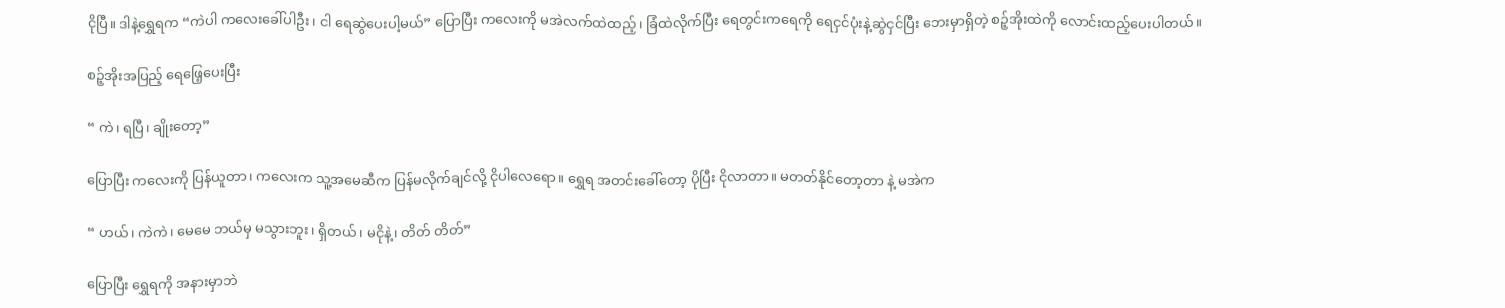ငိုပြီ။ ဒါနဲ့ရွှေရက “ကဲပါ ကလေးခေါ်ပါဦး၊ ငါ ရေဆွဲပေးပါ့မယ်” ပြောပြီး ကလေးကို မအဲလက်ထဲထည့်၊ ခြံထဲလိုက်ပြီး ရေတွင်းကရေကို ရေငှင်ပုံးနဲ့ဆွဲငှင်ပြီး ဘေးမှာရှိတဲ့ စဉ့်အိုးထဲကို လောင်းထည့်ပေးပါတယ်။

စဉ့်အိုးအပြည့် ရေဖြေ့ပေးပြီး

“ ကဲ၊ ရပြီ၊ ချိုးတော့”

ပြောပြီး ကလေးကို ပြန်ယူတာ၊ ကလေးက သူ့အမေဆီက ပြန်မလိုက်ချင်လို့ ငိုပါလေရော။ ရွှေရ အတင်းခေါ်တော့ ပိုပြီး ငိုလာတာ။ မတတ်နိုင်တော့တာ နဲ့ မအဲက

“ ဟယ်၊ ကဲကဲ၊ မေမေ ဘယ်မှ မသွားဘူး၊ ရှိတယ်၊ မငိုနဲ့၊ တိတ် တိတ်”

ပြောပြီး ရွှေရကို အနားမှာဘဲ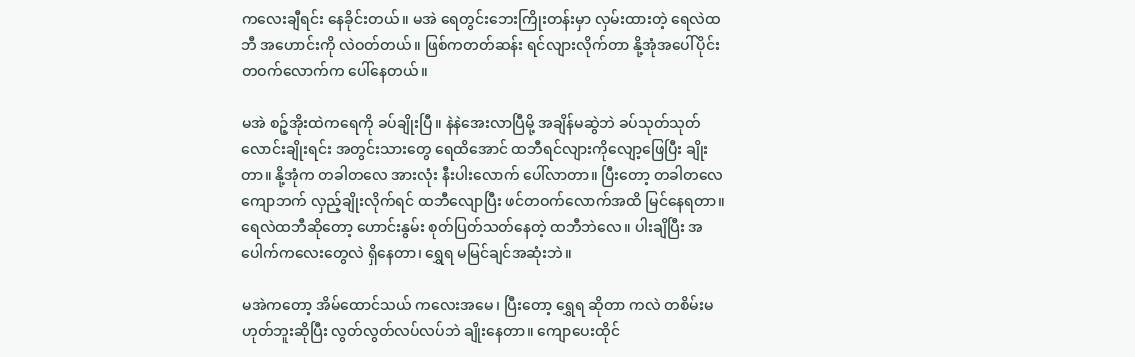ကလေးချီရင်း နေခိုင်းတယ်။ မအဲ ရေတွင်းဘေးကြိုးတန်းမှာ လှမ်းထားတဲ့ ရေလဲထဘီ အဟောင်းကို လဲဝတ်တယ်။ ဖြစ်ကတတ်ဆန်း ရင်လျားလိုက်တာ နို့အုံအပေါ်ပိုင်း တဝက်လောက်က ပေါ်နေတယ်။

မအဲ စဉ့်အိုးထဲကရေကို ခပ်ချိုးပြီ။ နဲနဲအေးလာပြီမို့ အချိန်မဆွဲဘဲ ခပ်သုတ်သုတ် လောင်းချိုးရင်း အတွင်းသားတွေ ရေထိအောင် ထဘီရင်လျားကိုလျော့ဖြေပြီး ချိုးတာ။ နို့အုံက တခါတလေ အားလုံး နီးပါးလောက် ပေါ်လာတာ။ ပြီးတော့ တခါတလေ ကျောဘက် လှည့်ချိုးလိုက်ရင် ထဘီလျောပြီး ဖင်တဝက်လောက်အထိ မြင်နေရတာ။ ရေလဲထဘီဆိုတော့ ဟောင်းနွမ်း စုတ်ပြတ်သတ်နေတဲ့ ထဘီဘဲလေ။ ပါးချိပြီး အပေါက်ကလေးတွေလဲ ရှိနေတာ၊ ရွှေရ မမြင်ချင်အဆုံးဘဲ။

မအဲကတော့ အိမ်ထောင်သယ် ကလေးအမေ၊ ပြီးတော့ ရွှေရ ဆိုတာ ကလဲ တစိမ်းမဟုတ်ဘူးဆိုပြီး လွတ်လွတ်လပ်လပ်ဘဲ ချိုးနေတာ။ ကျောပေးထိုင်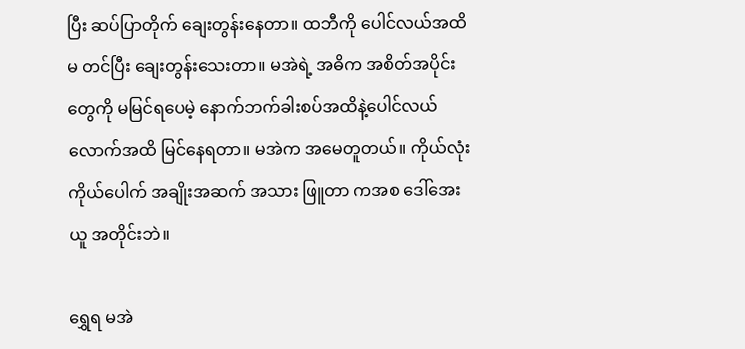ပြီး ဆပ်ပြာတိုက် ချေးတွန်းနေတာ။ ထဘီကို ပေါင်လယ်အထိ မ တင်ပြီး ချေးတွန်းသေးတာ။ မအဲရဲ့ အဓိက အစိတ်အပိုင်းတွေကို မမြင်ရပေမဲ့ နောက်ဘက်ခါးစပ်အထိနဲ့ပေါင်လယ်လောက်အထိ မြင်နေရတာ။ မအဲက အမေတူတယ်။ ကိုယ်လုံး ကိုယ်ပေါက် အချိုးအဆက် အသား ဖြူတာ ကအစ ဒေါ်အေးယူ အတိုင်းဘဲ။

ရွှေရ မအဲ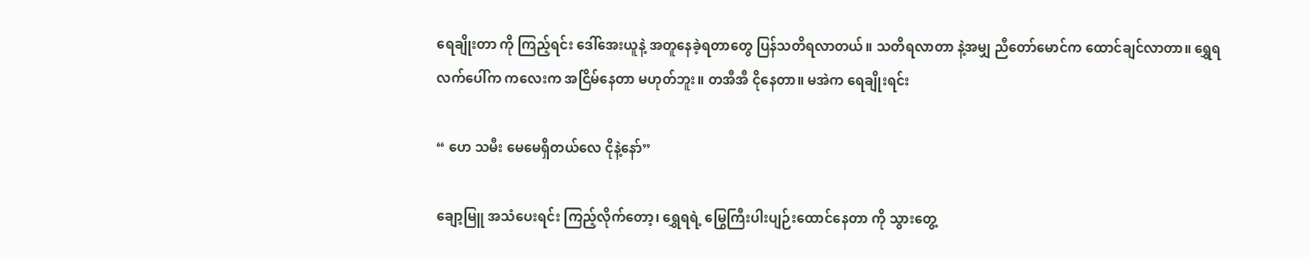ရေချိုးတာ ကို ကြည့်ရင်း ဒေါ်အေးယူနဲ့ အတူနေခဲ့ရတာတွေ ပြန်သတိရလာတယ်။ သတိရလာတာ နဲ့အမျှ ညီတော်မောင်က ထောင်ချင်လာတာ။ ရွှေရလက်ပေါ်က ကလေးက အငြိမ်နေတာ မဟုတ်ဘူး။ တအီအီ ငိုနေတာ။ မအဲက ရေချိုးရင်း

“ ဟေ သမီး မေမေရှိတယ်လေ ငိုနဲ့နော်”

ချော့မြူ အသံပေးရင်း ကြည့်လိုက်တော့၊ ရွှေရရဲ့ မြွေကြီးပါးပျဉ်းထောင်နေတာ ကို သွားတွေ့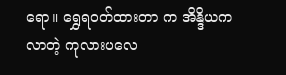ရော။ ရွှေရဝတ်ထားတာ က အိန္ဒိယကလာတဲ့ ကုလားပလေ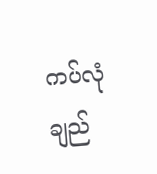ကပ်လုံချည်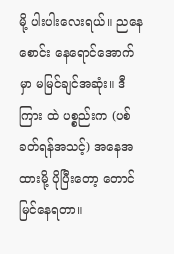မို့ ပါးပါးလေးရယ်။ ညနေစောင်း နေရောင်အောက်မှာ မမြင်ချင်အဆုံး။ ဒီကြား ထဲ ပစ္စည်းက (ပစ်ခတ်ရန်အသင့်) အနေအထားမို့ ပိုပြီးတော့ တောင် မြင်နေရတာ။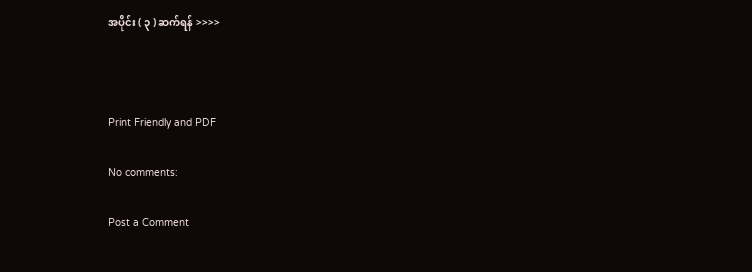အပိုင်း ( ၃ ) ဆက်ရန် >>>>



Print Friendly and PDF

No comments:

Post a Comment